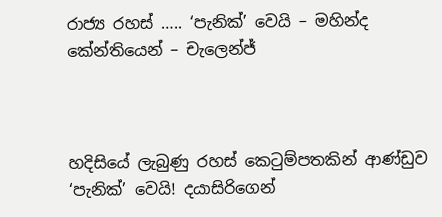රාජ්‍ය රහස් ….. ‘පැනික්’ වෙයි – මහින්ද කේන්තියෙන් – චැලෙන්ජ්



හදිසියේ ලැබුණු රහස් කෙටුම්පතකින් ආණ්ඩුව ‘පැනික්’ වෙයි! දයාසිරිගෙන්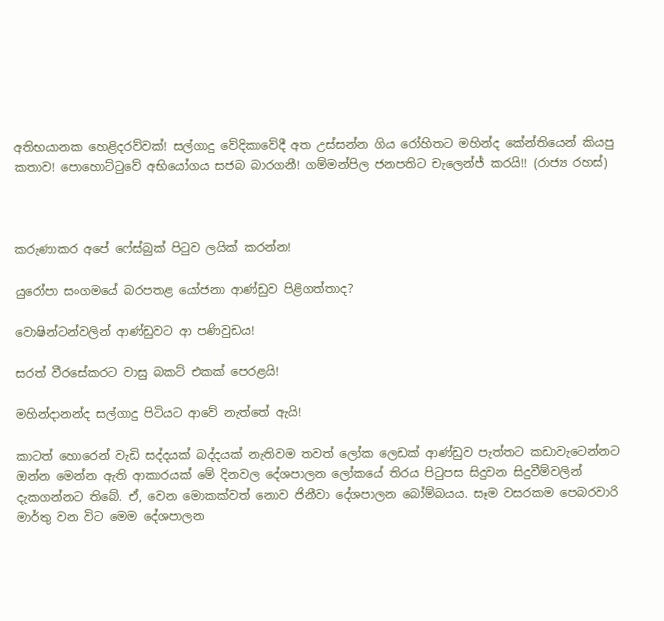අතිභයානක හෙළිදරව්වක්! සල්ගාදු වේදිකාවේදී අත උස්සන්න ගිය රෝහිතට මහින්ද කේන්තියෙන් කියපු කතාව! පොහොට්ටුවේ අභියෝගය සජබ බාරගනී! ගම්මන්පිල ජනපතිට චැලෙන්ජ් කරයි!! (රාජ්‍ය රහස්)



කරුණාකර අපේ ෆේස්බුක් පිටුව ලයික් කරන්න!

යුරෝපා සංගමයේ බරපතළ යෝජනා ආණ්ඩුව පිළිගත්තාද?

වොෂින්ටන්වලින් ආණ්ඩුවට ආ පණිවුඩය!

සරත් වීරසේකරට වාසු බකට් එකක් පෙරළයි!

මහින්දානන්ද සල්ගාදු පිටියට ආවේ නැත්තේ ඇයි!

කාටත් හොරෙන් වැඩි සද්දයක් බද්දයක් නැතිවම තවත් ලෝක ලෙඩක් ආණ්ඩුව පැත්තට කඩාවැටෙන්නට ඔන්න මෙන්න ඇති ආකාරයක් මේ දිනවල දේශපාලන ලෝකයේ තිරය පිටුපස සිදුවන සිදුවීම්වලින් දැකගන්නට තිබේ. ඒ, වෙන මොකක්වත් නොව ජිනීවා දේශපාලන බෝම්බයය. සෑම වසරකම පෙබරවාරි මාර්තු වන විට මෙම දේශපාලන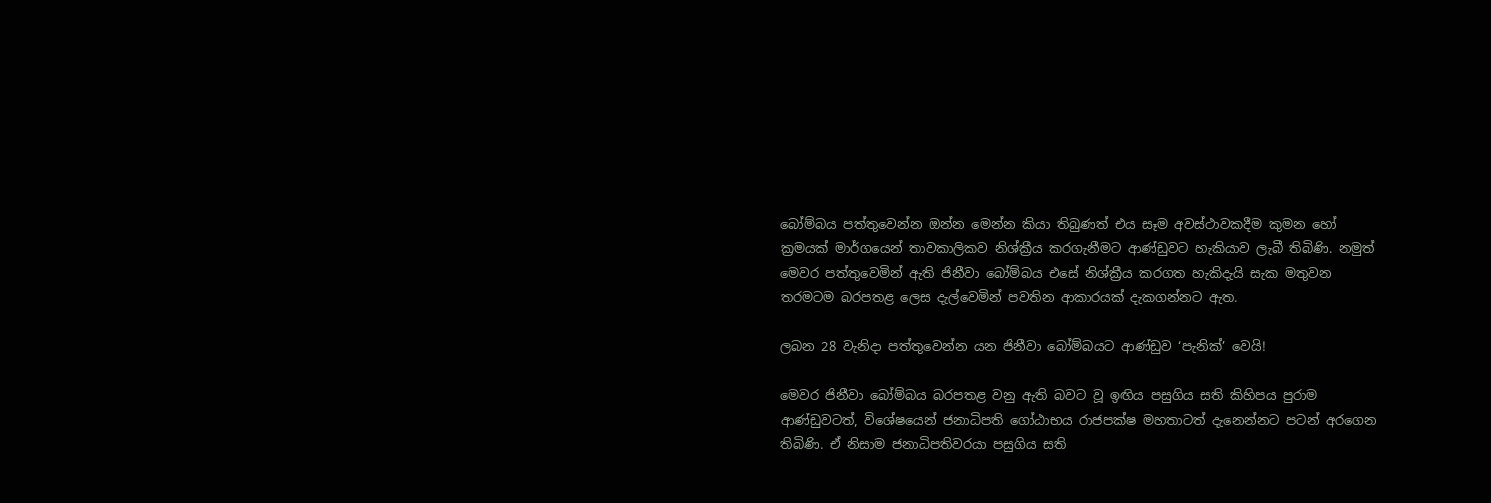බෝම්බය පත්තුවෙන්න ඔන්න මෙන්න කියා තිබුණත් එය සෑම අවස්ථාවකදීම කුමන හෝ ක්‍රමයක් මාර්ගයෙන් තාවකාලිකව නිශ්ක්‍රීය කරගැනීමට ආණ්ඩුවට හැකියාව ලැබී තිබිණි. නමුත් මෙවර පත්තුවෙමින් ඇති ජිනීවා බෝම්බය එසේ නිශ්ක්‍රීය කරගත හැකිදැයි සැක මතුවන තරමටම බරපතළ ලෙස දැල්වෙමින් පවතින ආකාරයක් දැකගන්නට ඇත.

ලබන 28 වැනිදා පත්තුවෙන්න යන ජිනීවා බෝම්බයට ආණ්ඩුව ‘පැනික්’ වෙයි!

මෙවර ජිනීවා බෝම්බය බරපතළ වනු ඇති බවට වූ ඉඟිය පසුගිය සති කිහිපය පුරාම ආණ්ඩුවටත්, විශේෂයෙන් ජනාධිපති ගෝඨාභය රාජපක්ෂ මහතාටත් දැනෙන්නට පටන් අරගෙන තිබිණි. ඒ නිසාම ජනාධිපතිවරයා පසුගිය සති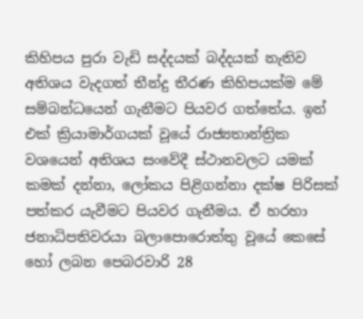කිහිපය පුරා වැඩි සද්දයක් බද්දයක් නැතිව අතිශය වැදගත් තීන්දු තීරණ කිහිපයක්ම මේ සම්බන්ධයෙන් ගැනීමට පියවර ගත්තේය. ඉන් එක් ක්‍රියාමාර්ගයක් වූයේ රාජ්‍යතාන්ත්‍රික වශයෙන් අතිශය සංවේදී ස්ථානවලට යමක් කමක් දන්නා, ලෝකය පිළිගන්නා දක්ෂ පිරිසක් පත්කර යැවීමට පියවර ගැනීමය. ඒ හරහා ජනාධිපතිවරයා බලාපොරොත්තු වූයේ කෙසේ හෝ ලබන පෙබරවාරි 28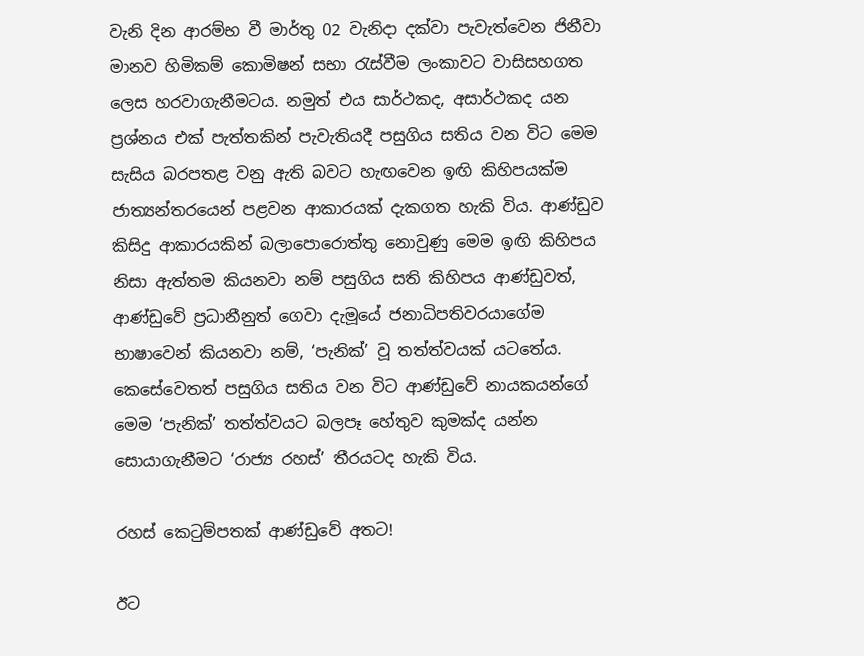වැනි දින ආරම්භ වී මාර්තු 02 වැනිදා දක්වා පැවැත්වෙන ජිනීවා මානව හිමිකම් කොමිෂන් සභා රැස්වීම ලංකාවට වාසිසහගත ලෙස හරවාගැනීමටය. නමුත් එය සාර්ථකද, අසාර්ථකද යන ප්‍රශ්නය එක් පැත්තකින් පැවැතියදී පසුගිය සතිය වන විට මෙම සැසිය බරපතළ වනු ඇති බවට හැඟවෙන ඉඟි කිහිපයක්ම ජාත්‍යන්තරයෙන් පළවන ආකාරයක් දැකගත හැකි විය. ආණ්ඩුව කිසිදු ආකාරයකින් බලාපොරොත්තු නොවුණු මෙම ඉඟි කිහිපය නිසා ඇත්තම කියනවා නම් පසුගිය සති කිහිපය ආණ්ඩුවත්, ආණ්ඩුවේ ප්‍රධානීනුත් ගෙවා දැමූයේ ජනාධිපතිවරයාගේම භාෂාවෙන් කියනවා නම්, ‘පැනික්’ වූ තත්ත්වයක් යටතේය. කෙසේවෙතත් පසුගිය සතිය වන විට ආණ්ඩුවේ නායකයන්ගේ මෙම ‘පැනික්’ තත්ත්වයට බලපෑ හේතුව කුමක්ද යන්න සොයාගැනීමට ‘රාජ්‍ය රහස්’ තීරයටද හැකි විය.

රහස් කෙටුම්පතක් ආණ්ඩුවේ අතට!

ඊට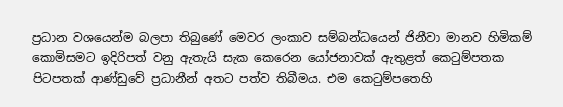ප්‍රධාන වශයෙන්ම බලපා තිබුණේ මෙවර ලංකාව සම්බන්ධයෙන් ජිනීවා මානව හිමිකම් කොමිසමට ඉදිරිපත් වනු ඇතැයි සැක කෙරෙන යෝජනාවක් ඇතුළත් කෙටුම්පතක පිටපතක් ආණ්ඩුවේ ප්‍රධානීන් අතට පත්ව තිබීමය. එම කෙටුම්පතෙහි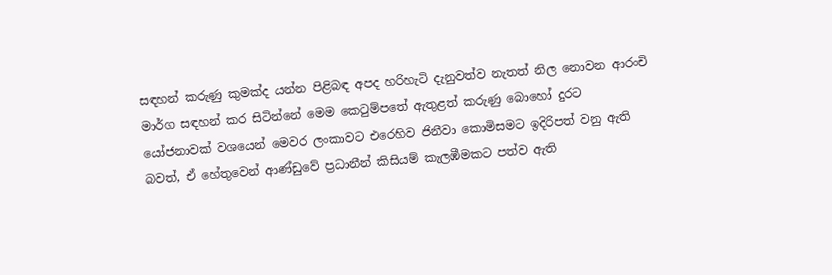සඳහන් කරුණු කුමක්ද යන්න පිළිබඳ අපද හරිහැටි දැනුවත්ව නැතත් නිල නොවන ආරංචි මාර්ග සඳහන් කර සිටින්නේ මෙම කෙටුම්පතේ ඇතුළත් කරුණු බොහෝ දුරට යෝජනාවක් වශයෙන් මෙවර ලංකාවට එරෙහිව ජිනීවා කොමිසමට ඉදිරිපත් වනු ඇති බවත්, ඒ හේතුවෙන් ආණ්ඩුවේ ප්‍රධානීන් කිසියම් කැලඹීමකට පත්ව ඇති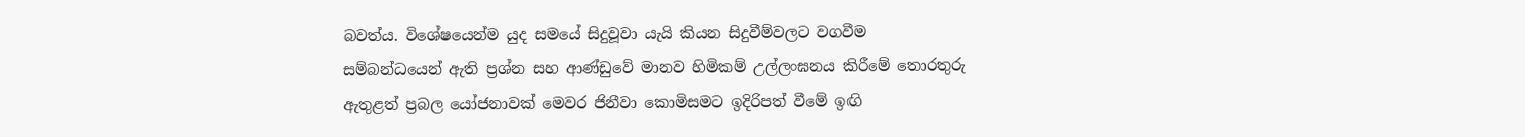බවත්ය. විශේෂයෙන්ම යුද සමයේ සිදුවූවා යැයි කියන සිදුවීම්වලට වගවීම සම්බන්ධයෙන් ඇති ප්‍රශ්න සහ ආණ්ඩුවේ මානව හිමිකම් උල්ලංඝනය කිරීමේ තොරතුරු ඇතුළත් ප්‍රබල යෝජනාවක් මෙවර ජිනීවා කොමිසමට ඉදිරිපත් වීමේ ඉඟි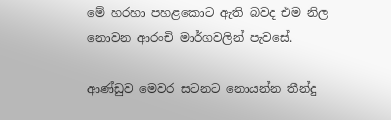මේ හරහා පහළකොට ඇති බවද එම නිල නොවන ආරංචි මාර්ගවලින් පැවසේ.

ආණ්ඩුව මෙවර සටනට නොයන්න තීන්දු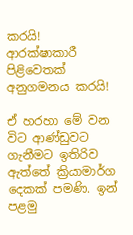කරයි! ආරක්ෂාකාරී පිළිවෙතක් අනුගමනය කරයි!

ඒ හරහා මේ වන විට ආණ්ඩුවට ගැනීමට ඉතිරිව ඇත්තේ ක්‍රියාමාර්ග දෙකක් පමණි. ඉන් පළමු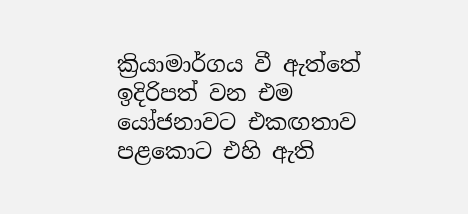ක්‍රියාමාර්ගය වී ඇත්තේ ඉදිරිපත් වන එම යෝජනාවට එකඟතාව පළකොට එහි ඇති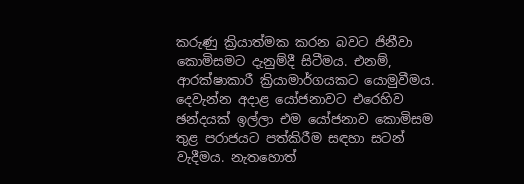කරුණු ක්‍රියාත්මක කරන බවට ජිනීවා කොමිසමට දැනුම්දී සිටීමය. එනම්, ආරක්ෂාකාරී ක්‍රියාමාර්ගයකට යොමුවීමය. දෙවැන්න අදාළ යෝජනාවට එරෙහිව ඡන්දයක් ඉල්ලා එම යෝජනාව කොමිසම තුළ පරාජයට පත්කිරීම සඳහා සටන් වැදීමය. නැතහොත්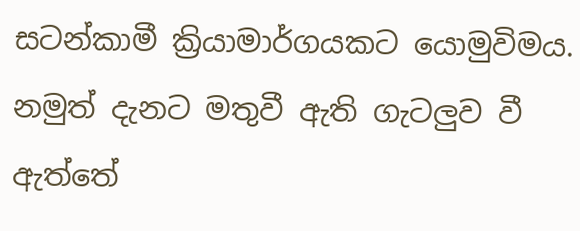සටන්කාමී ක්‍රියාමාර්ගයකට යොමුවිමය. නමුත් දැනට මතුවී ඇති ගැටලුව වී ඇත්තේ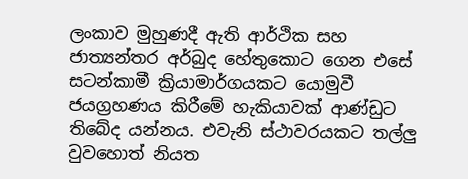ලංකාව මුහුණදී ඇති ආර්ථික සහ ජාත්‍යන්තර අර්බුද හේතුකොට ගෙන එසේ සටන්කාමී ක්‍රියාමාර්ගයකට යොමුවී ජයග්‍රහණය කිරීමේ හැකියාවක් ආණ්ඩුට තිබේද යන්නය. එවැනි ස්ථාවරයකට තල්ලු වුවහොත් නියත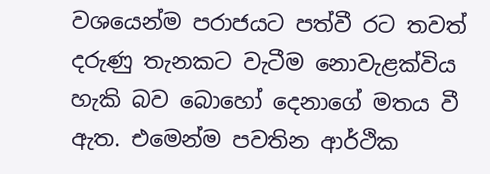වශයෙන්ම පරාජයට පත්වී රට තවත් දරුණු තැනකට වැටීම නොවැළක්විය හැකි බව බොහෝ දෙනාගේ මතය වී ඇත. එමෙන්ම පවතින ආර්ථික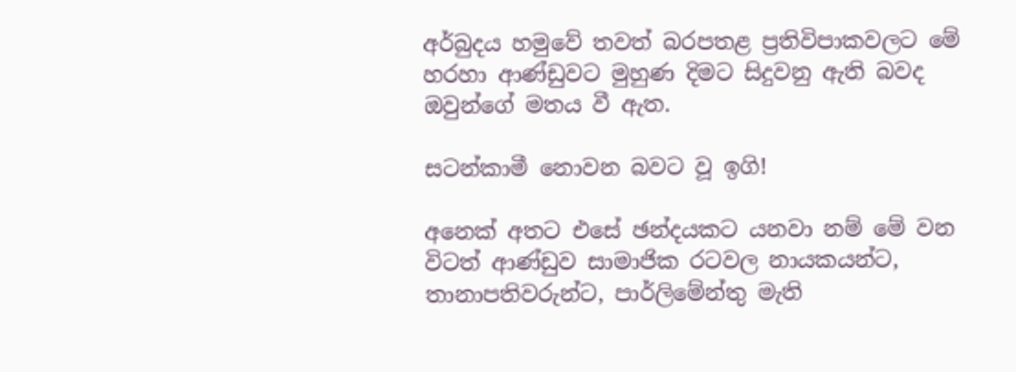අර්බුදය හමුවේ තවත් බරපතළ ප්‍රතිවිපාකවලට මේ හරහා ආණ්ඩුවට මුහුණ දිමට සිදුවනු ඇති බවද ඔවුන්ගේ මතය වී ඇත.

සටන්කාමී නොවන බවට වූ ඉගි!

අනෙක් අතට එසේ ඡන්දයකට යනවා නම් මේ වන විටත් ආණ්ඩුව සාමාජික රටවල නායකයන්ට, තානාපතිවරුන්ට, පාර්ලිමේන්තු මැති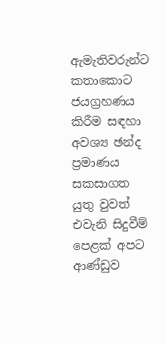ඇමැතිවරුන්ට කතාකොට ජයග්‍රහණය කිරීම සඳහා අවශ්‍ය ඡන්ද ප්‍රමාණය සකසාගත යුතු වුවත් එවැනි සිදුවීම් පෙළක් අපට ආණ්ඩුව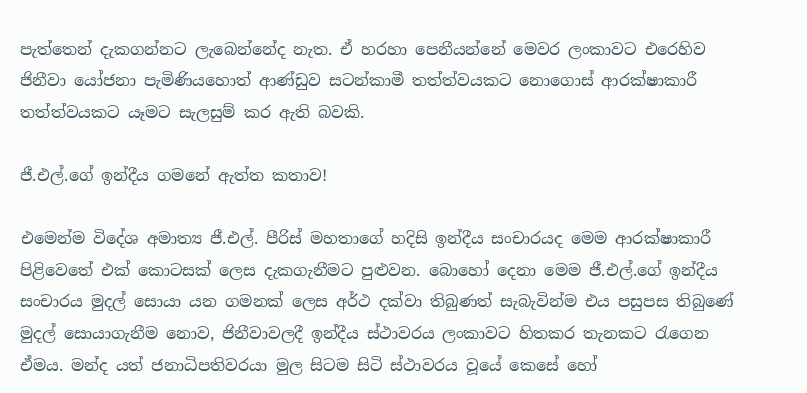පැත්තෙන් දැකගන්නට ලැබෙන්නේද නැත. ඒ හරහා පෙනීයන්නේ මෙවර ලංකාවට එරෙහිව ජිනීවා යෝජනා පැමිණියහොත් ආණ්ඩුව සටන්කාමී තත්ත්වයකට නොගොස් ආරක්ෂාකාරී තත්ත්වයකට යෑමට සැලසුම් කර ඇති බවකි.

ජී.එල්.ගේ ඉන්දීය ගමනේ ඇත්ත කතාව!

එමෙන්ම විදේශ අමාත්‍ය ජී.එල්. පීරිස් මහතාගේ හදිසි ඉන්දීය සංචාරයද මෙම ආරක්ෂාකාරී පිළිවෙතේ එක් කොටසක් ලෙස දැකගැනීමට පුළුවන. බොහෝ දෙනා මෙම ජී.එල්.ගේ ඉන්දීය සංචාරය මුදල් සොයා යන ගමනක් ලෙස අර්ථ දක්වා තිබුණත් සැබැවින්ම එය පසුපස තිබුණේ මුදල් සොයාගැනීම නොව, ජිනීවාවලදී ඉන්දීය ස්ථාවරය ලංකාවට හිතකර තැනකට රැගෙන ඒමය. මන්ද යත් ජනාධිපතිවරයා මුල සිටම සිටි ස්ථාවරය වූයේ කෙසේ හෝ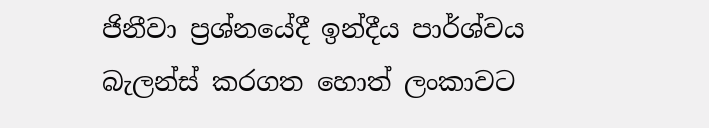ජිනීවා ප්‍රශ්නයේදී ඉන්දීය පාර්ශ්වය බැලන්ස් කරගත හොත් ලංකාවට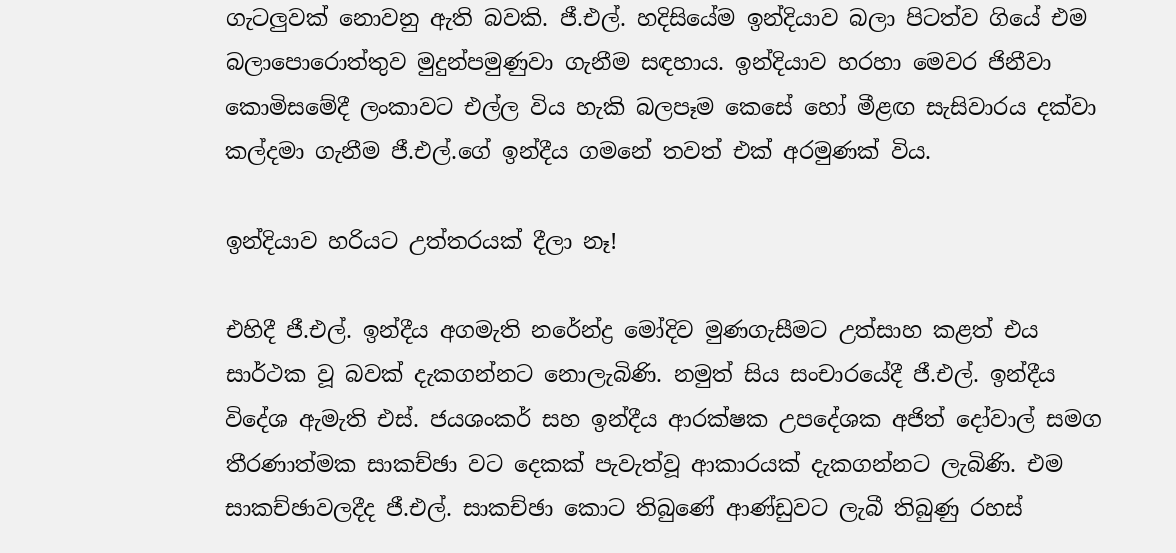ගැටලුවක් නොවනු ඇති බවකි. ජී.එල්. හදිසියේම ඉන්දියාව බලා පිටත්ව ගියේ එම බලාපොරොත්තුව මුදුන්පමුණුවා ගැනීම සඳහාය. ඉන්දියාව හරහා මෙවර ජිනීවා කොමිසමේදී ලංකාවට එල්ල විය හැකි බලපෑම කෙසේ හෝ මීළඟ සැසිවාරය දක්වා කල්දමා ගැනීම ජී.එල්.ගේ ඉන්දීය ගමනේ තවත් එක් අරමුණක් විය.

ඉන්දියාව හරියට උත්තරයක් දීලා නෑ!

එහිදී ජී.එල්. ඉන්දීය අගමැති නරේන්ද්‍ර මෝදිව මුණගැසීමට උත්සාහ කළත් එය සාර්ථක වූ බවක් දැකගන්නට නොලැබිණි. නමුත් සිය සංචාරයේදී ජී.එල්. ඉන්දීය විදේශ ඇමැති එස්. ජයශංකර් සහ ඉන්දීය ආරක්ෂක උපදේශක අජිත් දෝවාල් සමග තීරණාත්මක සාකච්ඡා වට දෙකක් පැවැත්වූ ආකාරයක් දැකගන්නට ලැබිණි. එම සාකච්ඡාවලදීද ජී.එල්. සාකච්ඡා කොට තිබුණේ ආණ්ඩුවට ලැබී තිබුණු රහස්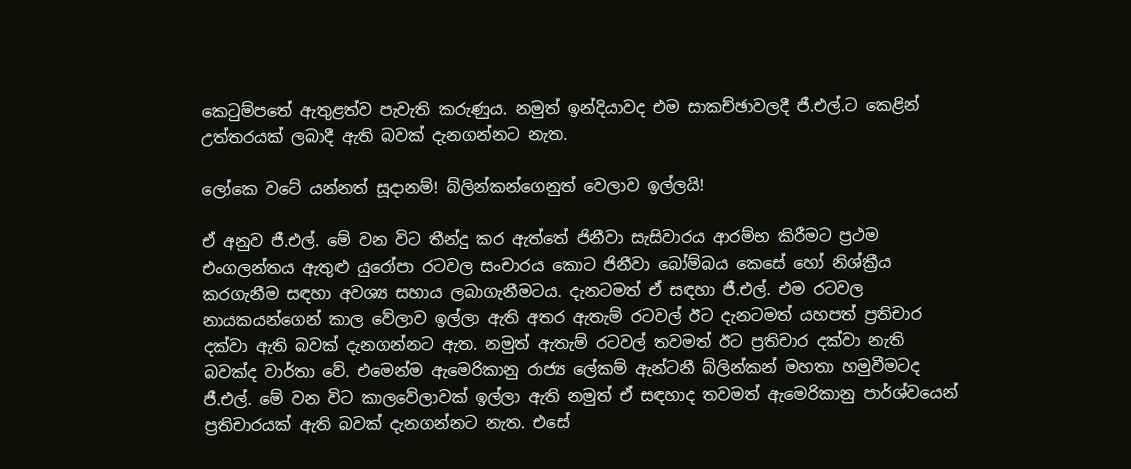කෙටුම්පතේ ඇතුළත්ව පැවැති කරුණුය. නමුත් ඉන්දියාවද එම සාකච්ඡාවලදී ජී.එල්.ට කෙළින් උත්තරයක් ලබාදී ඇති බවක් දැනගන්නට නැත.

ලෝකෙ වටේ යන්නත් සූදානම්! බ්ලින්කන්ගෙනුත් වෙලාව ඉල්ලයි!

ඒ අනුව ජී.එල්. මේ වන විට තීන්දු කර ඇත්තේ ජිනීවා සැසිවාරය ආරම්භ කිරීමට ප්‍රථම එංගලන්තය ඇතුළු යුරෝපා රටවල සංචාරය කොට ජිනීවා බෝම්බය කෙසේ හෝ නිශ්ක්‍රීය කරගැනීම සඳහා අවශ්‍ය සහාය ලබාගැනීමටය. දැනටමත් ඒ සඳහා ජී.එල්. එම රටවල නායකයන්ගෙන් කාල වේලාව ඉල්ලා ඇති අතර ඇතැම් රටවල් ඊට දැනටමත් යහපත් ප්‍රතිචාර දක්වා ඇති බවක් දැනගන්නට ඇත. නමුත් ඇතැම් රටවල් තවමත් ඊට ප්‍රතිචාර දක්වා නැති බවක්ද වාර්තා වේ. එමෙන්ම ඇමෙරිකානු රාජ්‍ය ලේකම් ඇන්ටනී බ්ලින්කන් මහතා හමුවීමටද ජී.එල්. මේ වන විට කාලවේලාවක් ඉල්ලා ඇති නමුත් ඒ සඳහාද තවමත් ඇමෙරිකානු පාර්ශ්වයෙන් ප්‍රතිචාරයක් ඇති බවක් දැනගන්නට නැත. එසේ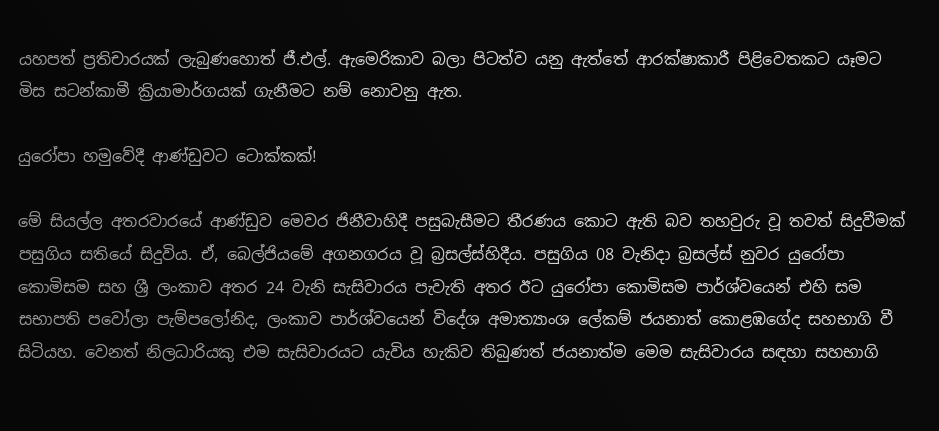යහපත් ප්‍රතිචාරයක් ලැබුණහොත් ජී.එල්. ඇමෙරිකාව බලා පිටත්ව යනු ඇත්තේ ආරක්ෂාකාරී පිළිවෙතකට යෑමට මිස සටන්කාමී ක්‍රියාමාර්ගයක් ගැනීමට නම් නොවනු ඇත.

යුරෝපා හමුවේදී ආණ්ඩුවට ටොක්කක්!

මේ සියල්ල අතරවාරයේ ආණ්ඩුව මෙවර ජිනීවාහිදී පසුබැසීමට තීරණය කොට ඇති බව තහවුරු වූ තවත් සිදුවීමක් පසුගිය සතියේ සිදුවිය. ඒ, බෙල්ජියමේ අගනගරය වූ බ්‍රසල්ස්හිදීය. පසුගිය 08 වැනිදා බ්‍රසල්ස් නුවර යුරෝපා කොමිසම සහ ශ්‍රී ලංකාව අතර 24 වැනි සැසිවාරය පැවැති අතර ඊට යුරෝපා කොමිසම පාර්ශ්වයෙන් එහි සම සභාපති පවෝලා පැම්පලෝනිද, ලංකාව පාර්ශ්වයෙන් විදේශ අමාත්‍යාංශ ලේකම් ජයනාත් කොළඹගේද සහභාගි වී සිටියහ. වෙනත් නිලධාරියකු එම සැසිවාරයට යැවිය හැකිව තිබුණත් ජයනාත්ම මෙම සැසිවාරය සඳහා සහභාගි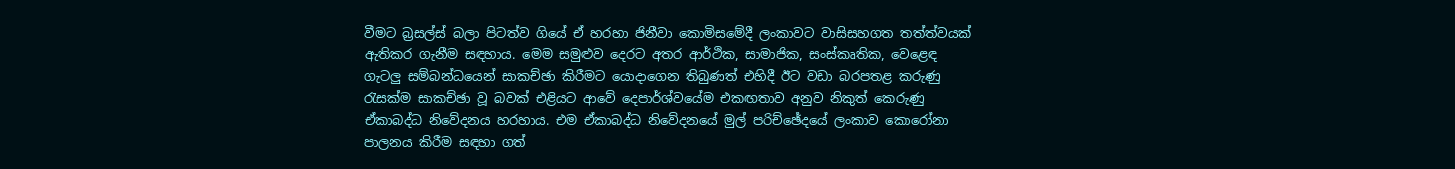වීමට බ්‍රසල්ස් බලා පිටත්ව ගියේ ඒ හරහා ජිනීවා කොමිසමේදී ලංකාවට වාසිසහගත තත්ත්වයක් ඇතිකර ගැනීම සඳහාය. මෙම සමුළුව දෙරට අතර ආර්ථික, සාමාජික, සංස්කෘතික, වෙළෙඳ ගැටලු සම්බන්ධයෙන් සාකච්ඡා කිරීමට යොදාගෙන තිබුණත් එහිදී ඊට වඩා බරපතළ කරුණු රැසක්ම සාකච්ඡා වූ බවක් එළියට ආවේ දෙපාර්ශ්වයේම එකඟතාව අනුව නිකුත් කෙරුණු ඒකාබද්ධ නිවේදනය හරහාය. එම ඒකාබද්ධ නිවේදනයේ මුල් පරිච්ඡේදයේ ලංකාව කොරෝනා පාලනය කිරීම සඳහා ගත්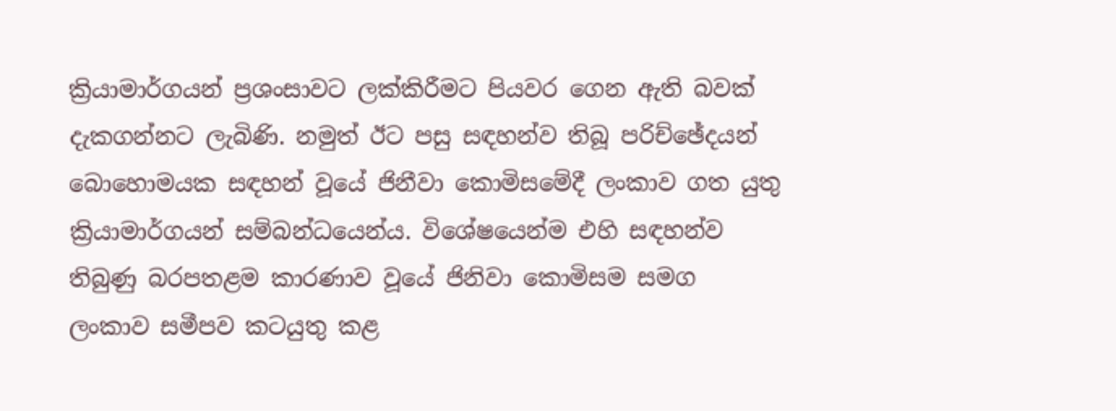ක්‍රියාමාර්ගයන් ප්‍රශංසාවට ලක්කිරීමට පියවර ගෙන ඇති බවක් දැකගන්නට ලැබිණි. නමුත් ඊට පසු සඳහන්ව තිබූ පරිච්ඡේදයන් බොහොමයක සඳහන් වූයේ ජිනීවා කොමිසමේදී ලංකාව ගත යුතු ක්‍රියාමාර්ගයන් සම්බන්ධයෙන්ය. විශේෂයෙන්ම එහි සඳහන්ව තිබුණු බරපතළම කාරණාව වූයේ ජිනිවා කොමිසම සමග ලංකාව සමීපව කටයුතු කළ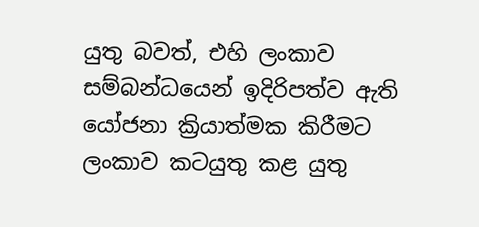යුතු බවත්, එහි ලංකාව සම්බන්ධයෙන් ඉදිරිපත්ව ඇති යෝජනා ක්‍රියාත්මක කිරීමට ලංකාව කටයුතු කළ යුතු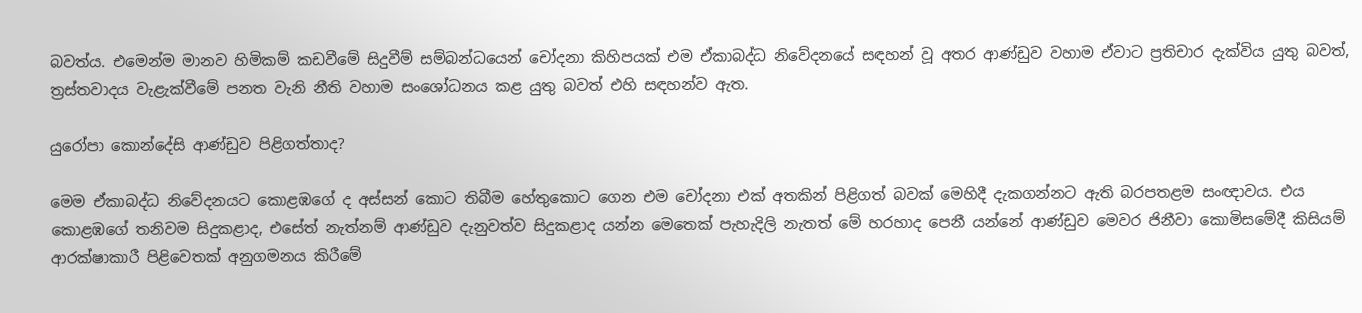බවත්ය. එමෙන්ම මානව හිමිකම් කඩවීමේ සිදුවීම් සම්බන්ධයෙන් චෝදනා කිහිපයක් එම ඒකාබද්ධ නිවේදනයේ සඳහන් වූ අතර ආණ්ඩුව වහාම ඒවාට ප්‍රතිචාර දැක්විය යුතු බවත්, ත්‍රස්තවාදය වැළැක්වීමේ පනත වැනි නීති වහාම සංශෝධනය කළ යුතු බවත් එහි සඳහන්ව ඇත.

යුරෝපා කොන්දේසි ආණ්ඩුව පිළිගත්තාද?

මෙම ඒකාබද්ධ නිවේදනයට කොළඹගේ ද අස්සන් කොට තිබීම හේතුකොට ගෙන එම චෝදනා එක් අතකින් පිළිගත් බවක් මෙහිදී දැකගන්නට ඇති බරපතළම සංඥාවය. එය කොළඹගේ තනිවම සිදුකළාද, එසේත් නැත්නම් ආණ්ඩුව දැනුවත්ව සිදුකළාද යන්න මෙතෙක් පැහැදිලි නැතත් මේ හරහාද පෙනී යන්නේ ආණ්ඩුව මෙවර ජිනීවා කොමිසමේදී කිසියම් ආරක්ෂාකාරී පිළිවෙතක් අනුගමනය කිරීමේ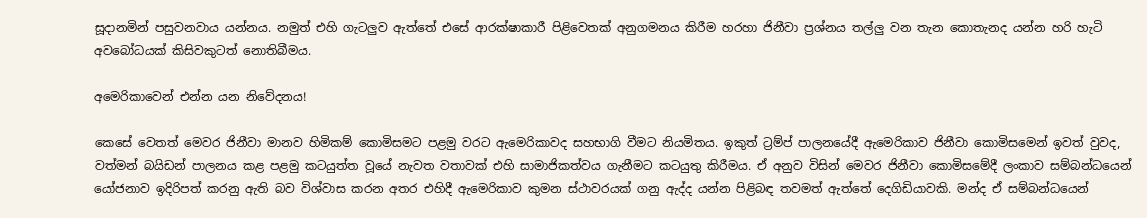සූදානමින් පසුවනවාය යන්නය. නමුත් එහි ගැටලුව ඇත්තේ එසේ ආරක්ෂාකාරී පිළිවෙතක් අනුගමනය කිරීම හරහා ජිනීවා ප්‍රශ්නය තල්ලු වන තැන කොතැනද යන්න හරි හැටි අවබෝධයක් කිසිවකුටත් නොතිබීමය.

අමෙරිකාවෙන් එන්න යන නිවේදනය!

කෙසේ වෙතත් මෙවර ජිනීවා මානව හිමිකම් කොමිසමට පළමු වරට ඇමෙරිකාවද සහභාගි වීමට නියමිතය. ඉකුත් ට්‍රම්ප් පාලනයේදී ඇමෙරිකාව ජිනීවා කොමිසමෙන් ඉවත් වුවද, වත්මන් බයිඩන් පාලනය කළ පළමු කටයුත්ත වූයේ නැවත වතාවක් එහි සාමාජිකත්වය ගැනීමට කටයුතු කිරීමය. ඒ අනුව විසින් මෙවර ජිනීවා කොමිසමේදී ලංකාව සම්බන්ධයෙන් යෝජනාව ඉදිරිපත් කරනු ඇති බව විශ්වාස කරන අතර එහිදී ඇමෙරිකාව කුමන ස්ථාවරයක් ගනු ඇද්ද යන්න පිළිබඳ තවමත් ඇත්තේ දෙගිඩියාවකි. මන්ද ඒ සම්බන්ධයෙන්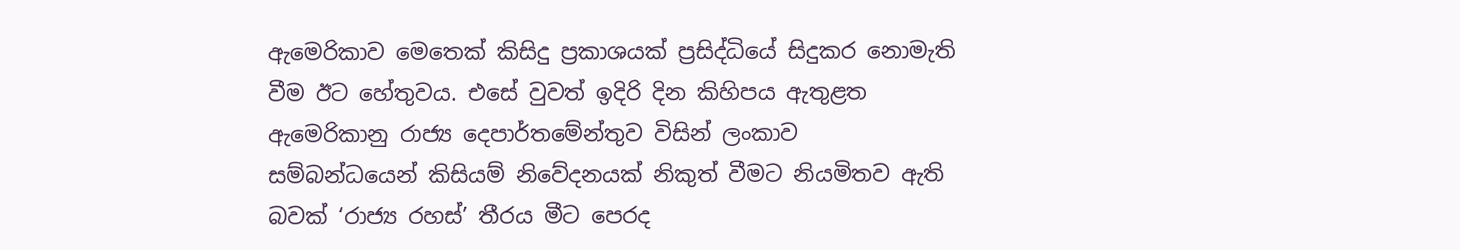ඇමෙරිකාව මෙතෙක් කිසිදු ප්‍රකාශයක් ප්‍රසිද්ධියේ සිදුකර නොමැති වීම ඊට හේතුවය. එසේ වුවත් ඉදිරි දින කිහිපය ඇතුළත ඇමෙරිකානු රාජ්‍ය දෙපාර්තමේන්තුව විසින් ලංකාව සම්බන්ධයෙන් කිසියම් නිවේදනයක් නිකුත් වීමට නියමිතව ඇති බවක් ‘රාජ්‍ය රහස්’ තීරය මීට පෙරද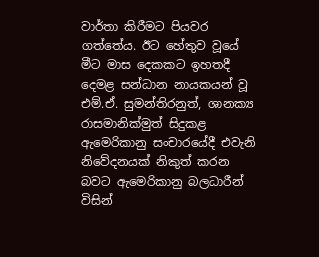වාර්තා කිරීමට පියවර ගත්තේය. ඊට හේතුව වූයේ මීට මාස දෙකකට ඉහතදී දෙමළ සන්ධාන නායකයන් වූ එම්.ඒ. සුමන්තිරනුත්, ශානක්‍ය රාසමානික්මුත් සිදුකළ ඇමෙරිකානු සංචාරයේදී එවැනි නිවේදනයක් නිකුත් කරන බවට ඇමෙරිකානු බලධාරීන් විසින්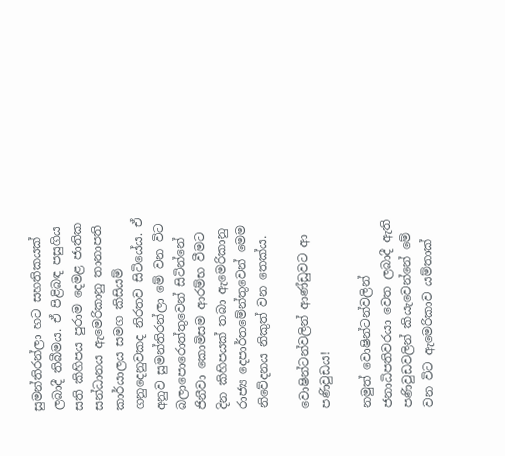සුමන්තිරන්ලා හට සහතිකයක් ලබාදී තිබීමය. ඒ පිළිබඳ පසුගිය සති කිහිපය පුරාම දෙමළ ජාතික සන්ධානය ඇමෙරිකානු තානාපති කාර්යාලය සමග කිසියම් ගනුදෙනුවකද නිරතව සිටියේය. ඒ අනුව සුමන්තිරන්ලා මේ වන විට බලාපොරොත්තුවෙන් සිටින්නේ ජිනීවා කොමිසම ආරම්භ වීමට දින කිහිපයක් තබා ඇමෙරිකානු රාජ්‍ය දෙපාර්තමේන්තුවෙන් මෙම නිවේදනය නිකුත් වන තෙක්ය.

වොෂින්ටන්වලින් ආණ්ඩුවට ආ පණිවුඩය!

නමුත් වොෂින්ටන්වලින් ජනාධිපතිවරයා වෙත ලබාදී ඇති පණිවුඩවලින් කියැවෙන්නේ මේ වන විට ඇමෙරිකාව යම්තාක්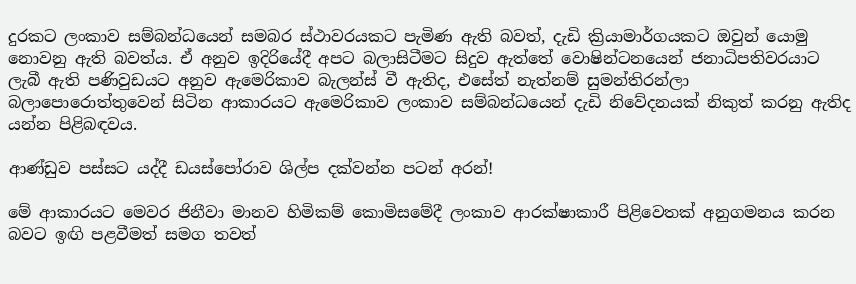දුරකට ලංකාව සම්බන්ධයෙන් සමබර ස්ථාවරයකට පැමිණ ඇති බවත්, දැඩි ක්‍රියාමාර්ගයකට ඔවුන් යොමු නොවනු ඇති බවත්ය. ඒ අනුව ඉදිරියේදී අපට බලාසිටීමට සිදුව ඇත්තේ වොෂින්ටනයෙන් ජනාධිපතිවරයාට ලැබී ඇති පණිවුඩයට අනුව ඇමෙරිකාව බැලන්ස් වී ඇතිද, එසේත් නැත්නම් සුමන්තිරන්ලා බලාපොරොත්තුවෙන් සිටින ආකාරයට ඇමෙරිකාව ලංකාව සම්බන්ධයෙන් දැඩි නිවේදනයක් නිකුත් කරනු ඇතිද යන්න පිළිබඳවය.

ආණ්ඩුව පස්සට යද්දී ඩයස්පෝරාව ශිල්ප දක්වන්න පටන් අරන්!

මේ ආකාරයට මෙවර ජිනීවා මානව හිමිකම් කොමිසමේදී ලංකාව ආරක්ෂාකාරී පිළිවෙතක් අනුගමනය කරන බවට ඉඟි පළවීමත් සමග තවත්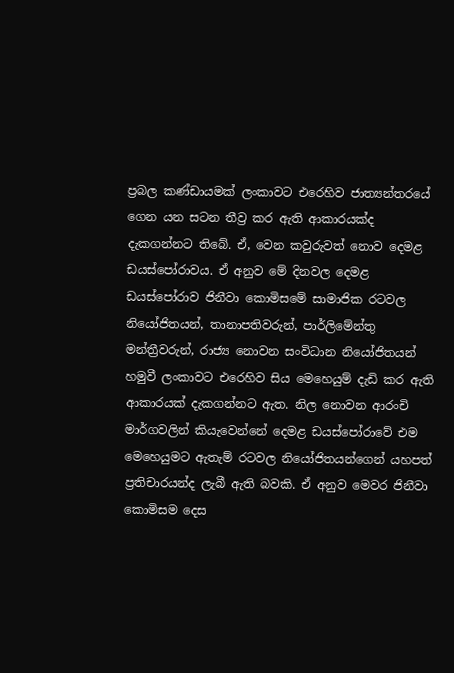ප්‍රබල කණ්ඩායමක් ලංකාවට එරෙහිව ජාත්‍යන්තරයේ ගෙන යන සටන තීව්‍ර කර ඇති ආකාරයක්ද දැකගන්නට තිබේ. ඒ, වෙන කවුරුවත් නොව දෙමළ ඩයස්පෝරාවය. ඒ අනුව මේ දිනවල දෙමළ ඩයස්පෝරාව ජිනීවා කොමිසමේ සාමාජික රටවල නියෝජිතයන්, තානාපතිවරුන්, පාර්ලිමේන්තු මන්ත්‍රීවරුන්, රාජ්‍ය නොවන සංවිධාන නියෝජිතයන් හමුවී ලංකාවට එරෙහිව සිය මෙහෙයුම් දැඩි කර ඇති ආකාරයක් දැකගන්නට ඇත. නිල නොවන ආරංචි මාර්ගවලින් කියැවෙන්නේ දෙමළ ඩයස්පෝරාවේ එම මෙහෙයුමට ඇතැම් රටවල නියෝජිතයන්ගෙන් යහපත් ප්‍රතිචාරයන්ද ලැබී ඇති බවකි. ඒ අනුව මෙවර ජිනීවා කොමිසම දෙස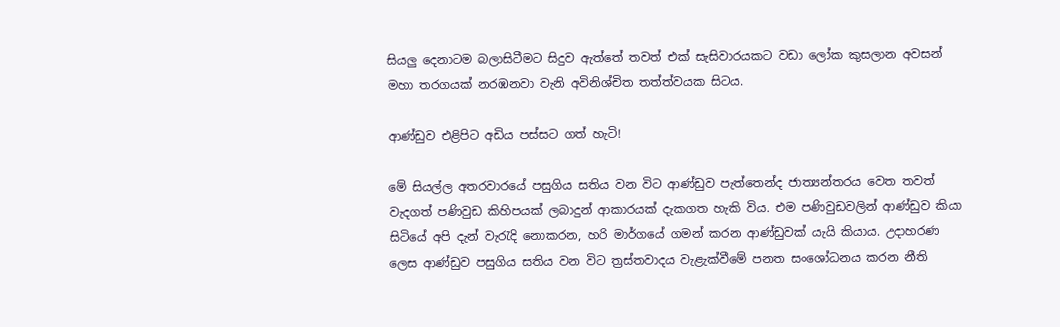සියලු දෙනාටම බලාසිටීමට සිදුව ඇත්තේ තවත් එක් සැසිවාරයකට වඩා ලෝක කුසලාන අවසන් මහා තරගයක් නරඹනවා වැනි අවිනිශ්චිත තත්ත්වයක සිටය.

ආණ්ඩුව එළිපිට අඩිය පස්සට ගත් හැටි!

මේ සියල්ල අතරවාරයේ පසුගිය සතිය වන විට ආණ්ඩුව පැත්තෙන්ද ජාත්‍යන්තරය වෙත තවත් වැදගත් පණිවුඩ කිහිපයක් ලබාදුන් ආකාරයක් දැකගත හැකි විය. එම පණිවුඩවලින් ආණ්ඩුව කියා සිටියේ අපි දැන් වැරැදි නොකරන, හරි මාර්ගයේ ගමන් කරන ආණ්ඩුවක් යැයි කියාය. උදාහරණ ලෙස ආණ්ඩුව පසුගිය සතිය වන විට ත්‍රස්තවාදය වැළැක්වීමේ පනත සංශෝධනය කරන නීති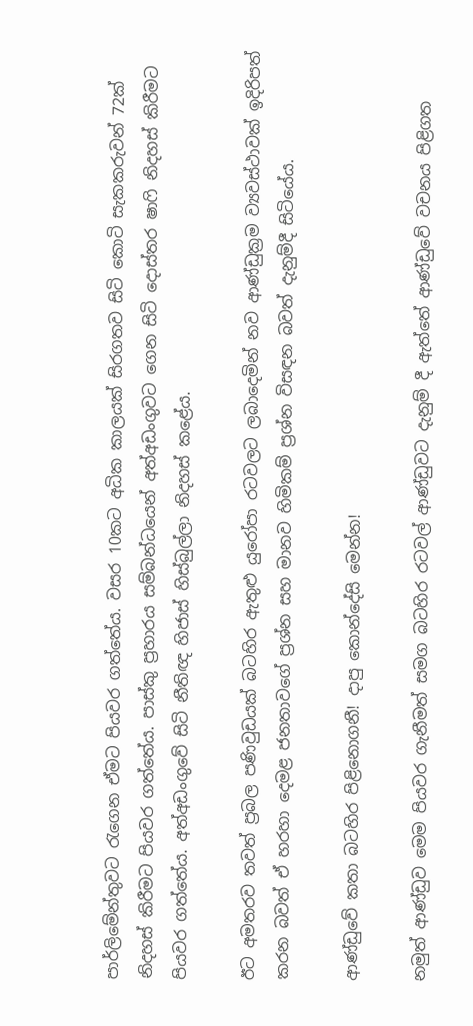පාර්ලිමේන්තුවට රැගෙන ඒමට පියවර ගත්තේය. වසර 10කට අධික කාලයක් සිරගතව සිටි කොටි සැකකරුවන් 72ක් නිදහස් කිරීමට පියවර ගත්තේය. පාස්කු ප්‍රහාරය සම්බන්ධයෙන් අත්අඩංගුවට ගෙන සිටි දොස්තර ෂාෆි නිදහස් කිරීමට පියවර ගත්තේය. අත්අඩංගුවේ සිටි නීතිඥ හිජාස් හිස්බුල්ලා නිදහස් කළේය.

ඊට අමතරව තවත් ප්‍රබල පණිවුඩයක් බටහිර ඇතුළු යුරෝපා රටවලට ලබාදෙමින් නව ආණ්ඩුක්‍රම ව්‍යවස්ථාවක් ඉදිරිපත් කරන බවත් ඒ හරහා දෙමළ ජනතාවගේ ප්‍රශ්න සහ මානව හිමිකම් ප්‍රශ්න විසඳන බවත් දැනුම්දී සිටියේය.

ආණ්ඩුවේ කතා බටහිර පිළිනොගනී! දාපු කොන්දේසි මෙන්න!

නමුත් ආණ්ඩුව මෙම පියවර ගැනීමත් සමග බටහිර රටවල් ආණ්ඩුවට දැනුම් දී ඇත්තේ ආණ්ඩුවේ වචනය පිළිගත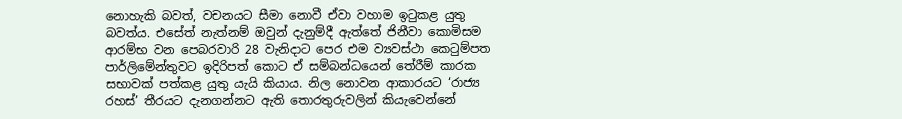නොහැකි බවත්, වචනයට සීමා නොවී ඒවා වහාම ඉටුකළ යුතු බවත්ය. එසේත් නැත්නම් ඔවුන් දැනුම්දී ඇත්තේ ජිනීවා කොමිසම ආරම්භ වන පෙබරවාරි 28 වැනිදාට පෙර එම ව්‍යවස්ථා කෙටුම්පත පාර්ලිමේන්තුවට ඉදිරිපත් කොට ඒ සම්බන්ධයෙන් තේරීම් කාරක සභාවක් පත්කළ යුතු යැයි කියාය. නිල නොවන ආකාරයට ‘රාජ්‍ය රහස්’ තීරයට දැනගන්නට ඇති තොරතුරුවලින් කියැවෙන්නේ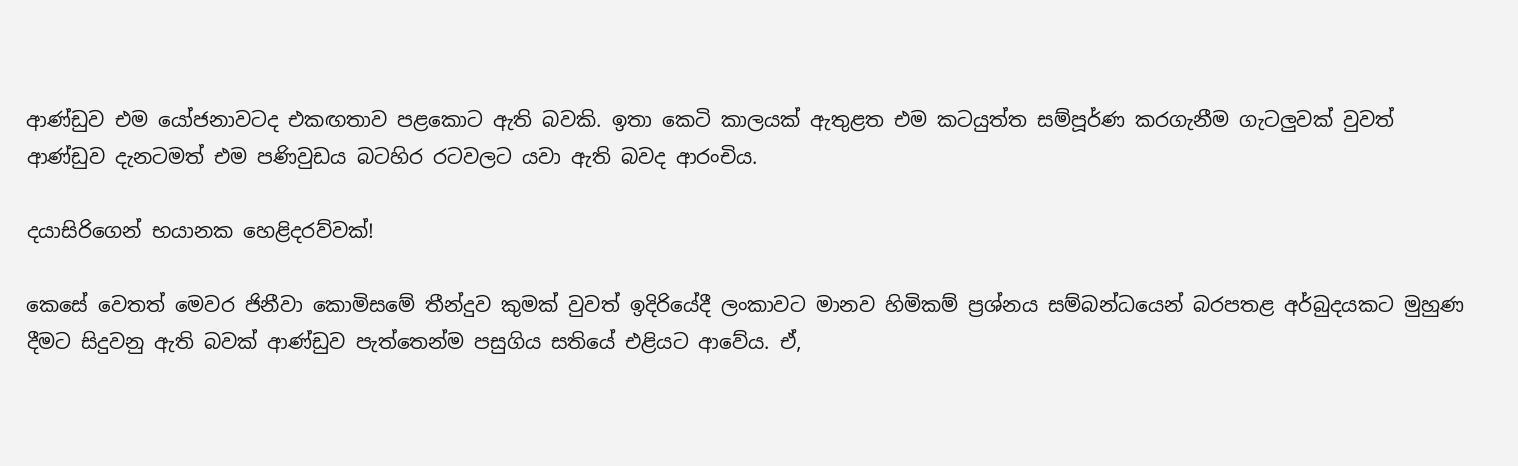ආණ්ඩුව එම යෝජනාවටද එකඟතාව පළකොට ඇති බවකි. ඉතා කෙටි කාලයක් ඇතුළත එම කටයුත්ත සම්පූර්ණ කරගැනීම ගැටලුවක් වුවත් ආණ්ඩුව දැනටමත් එම පණිවුඩය බටහිර රටවලට යවා ඇති බවද ආරංචිය.

දයාසිරිගෙන් භයානක හෙළිදරව්වක්!

කෙසේ වෙතත් මෙවර ජිනීවා කොමිසමේ තීන්දුව කුමක් වුවත් ඉදිරියේදී ලංකාවට මානව හිමිකම් ප්‍රශ්නය සම්බන්ධයෙන් බරපතළ අර්බුදයකට මුහුණ දීමට සිදුවනු ඇති බවක් ආණ්ඩුව පැත්තෙන්ම පසුගිය සතියේ එළියට ආවේය. ඒ,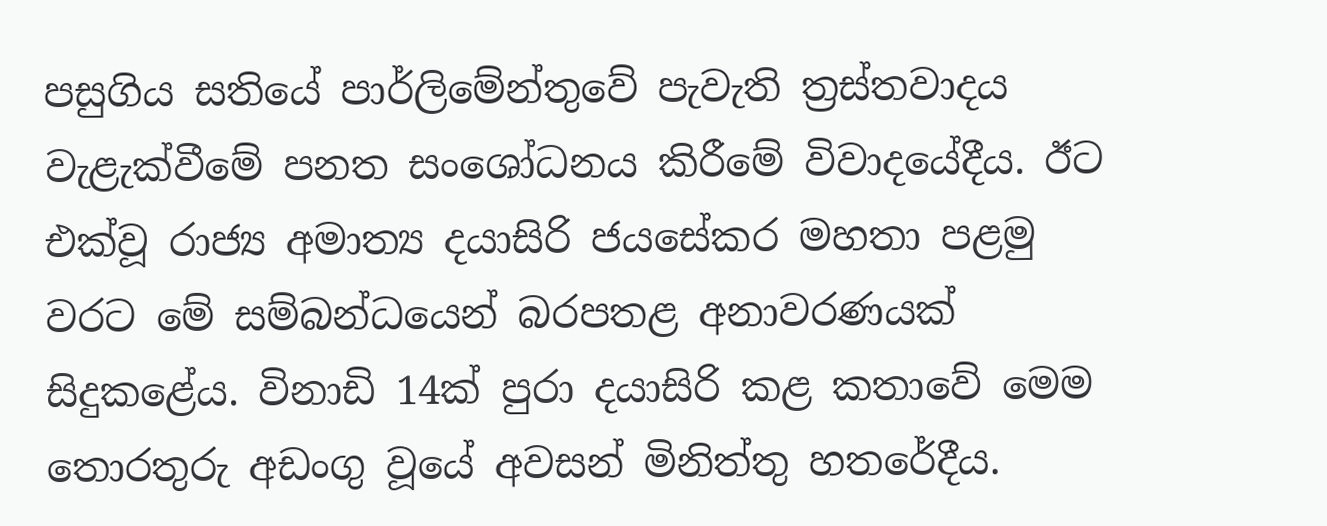පසුගිය සතියේ පාර්ලිමේන්තුවේ පැවැති ත්‍රස්තවාදය වැළැක්වීමේ පනත සංශෝධනය කිරීමේ විවාදයේදීය. ඊට එක්වූ රාජ්‍ය අමාත්‍ය දයාසිරි ජයසේකර මහතා පළමු වරට මේ සම්බන්ධයෙන් බරපතළ අනාවරණයක් සිදුකළේය. විනාඩි 14ක් පුරා දයාසිරි කළ කතාවේ මෙම තොරතුරු අඩංගු වූයේ අවසන් මිනිත්තු හතරේදීය.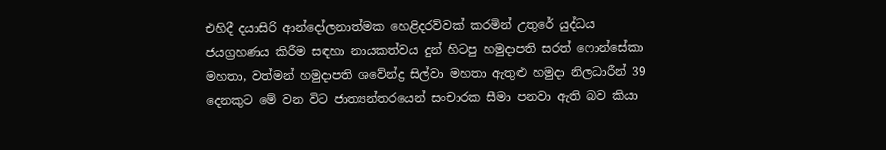එහිදී දයාසිරි ආන්දෝලනාත්මක හෙළිදරව්වක් කරමින් උතුරේ යුද්ධය ජයග්‍රහණය කිරීම සඳහා නායකත්වය දුන් හිටපු හමුදාපති සරත් ෆොන්සේකා මහතා, වත්මන් හමුදාපති ශවේන්ද්‍ර සිල්වා මහතා ඇතුළු හමුදා නිලධාරීන් 39 දෙනකුට මේ වන විට ජාත්‍යන්තරයෙන් සංචාරක සීමා පනවා ඇති බව කියා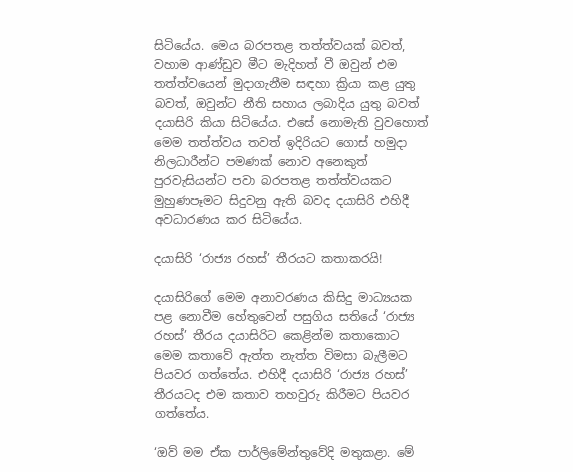සිටියේය. මෙය බරපතළ තත්ත්වයක් බවත්, වහාම ආණ්ඩුව මීට මැදිහත් වී ඔවුන් එම තත්ත්වයෙන් මුදාගැනීම සඳහා ක්‍රියා කළ යුතු බවත්, ඔවුන්ට නීති සහාය ලබාදිය යුතු බවත් දයාසිරි කියා සිටියේය. එසේ නොමැති වුවහොත් මෙම තත්ත්වය තවත් ඉදිරියට ගොස් හමුදා නිලධාරීන්ට පමණක් නොව අනෙකුත් පුරවැසියන්ට පවා බරපතළ තත්ත්වයකට මුහුණපෑමට සිදුවනු ඇති බවද දයාසිරි එහිදී අවධාරණය කර සිටියේය.

දයාසිරි ‘රාජ්‍ය රහස්’ තීරයට කතාකරයි!

දයාසිරිගේ මෙම අනාවරණය කිසිදු මාධ්‍යයක පළ නොවීම හේතුවෙන් පසුගිය සතියේ ‘රාජ්‍ය රහස්’ තීරය දයාසිරිට කෙළින්ම කතාකොට මෙම කතාවේ ඇත්ත නැත්ත විමසා බැලීමට පියවර ගත්තේය. එහිදී දයාසිරි ‘රාජ්‍ය රහස්’ තීරයටද එම කතාව තහවුරු කිරීමට පියවර ගත්තේය.

‘ඔව් මම ඒක පාර්ලිමේන්තුවේදි මතුකළා. මේ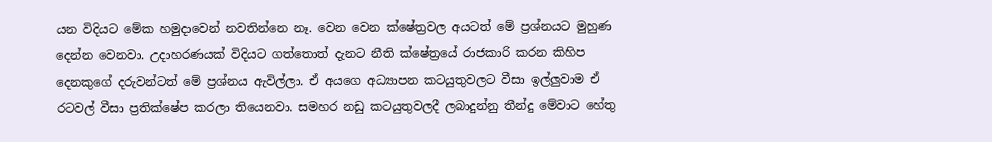යන විදියට මේක හමුදාවෙන් නවතින්නෙ නෑ. වෙන වෙන ක්ෂේත්‍රවල අයටත් මේ ප්‍රශ්නයට මුහුණ දෙන්න වෙනවා. උදාහරණයක් විදියට ගත්තොත් දැනට නීති ක්ෂේත්‍රයේ රාජකාරි කරන කිහිප දෙනකුගේ දරුවන්ටත් මේ ප්‍රශ්නය ඇවිල්ලා. ඒ අයගෙ අධ්‍යාපන කටයුතුවලට වීසා ඉල්ලුවාම ඒ රටවල් වීසා ප්‍රතික්ෂේප කරලා තියෙනවා. සමහර නඩු කටයුතුවලදී ලබාදුන්නු තීන්දු මේවාට හේතු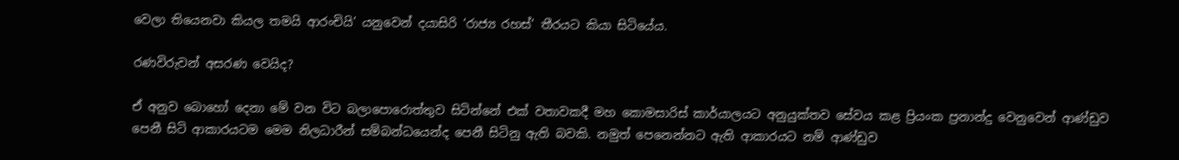වෙලා තියෙනවා කියල තමයි ආරංචියි’ යනුවෙන් දයාසිරි ‘රාජ්‍ය රහස්’ තීරයට කියා සිටියේය.

රණවිරුවන් අසරණ වෙයිද?

ඒ අනුව බොහෝ දෙනා මේ වන විට බලාපොරොත්තුව සිටින්නේ එක් වතාවකදී මහ කොමසාරිස් කාර්යාලයට අනුයුක්තව සේවය කළ ප්‍රියංක ප්‍රනාන්දු වෙනුවෙන් ආණ්ඩුව පෙනී සිටි ආකාරයටම මෙම නිලධාරීන් සම්බන්ධයෙන්ද පෙනී සිටිනු ඇති බවකි. නමුත් පෙනෙන්නට ඇති ආකාරයට නම් ආණ්ඩුව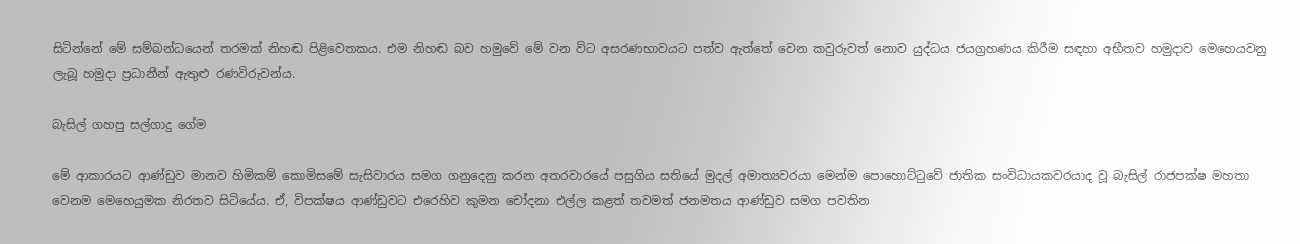සිටින්නේ මේ සම්බන්ධයෙන් තරමක් නිහඬ පිළිවෙතකය. එම නිහඬ බව හමුවේ මේ වන විට අසරණභාවයට පත්ව ඇත්තේ වෙන කවුරුවත් නොව යුද්ධය ජයග්‍රහණය කිරීම සඳහා අභීතව හමුදාව මෙහෙයවනු ලැබූ හමුදා ප්‍රධානීන් ඇතුළු රණවිරුවන්ය.

බැසිල් ගහපු සල්ගාදු ගේම

මේ ආකාරයට ආණ්ඩුව මානව හිමිකම් කොමිසමේ සැසිවාරය සමග ගනුදෙනු කරන අතරවාරයේ පසුගිය සතියේ මුදල් අමාත්‍යවරයා මෙන්ම පොහොට්ටුවේ ජාතික සංවිධායකවරයාද වූ බැසිල් රාජපක්ෂ මහතා වෙනම මෙහෙයුමක නිරතව සිටියේය. ඒ, විපක්ෂය ආණ්ඩුවට එරෙහිව කුමන චෝදනා එල්ල කළත් තවමත් ජනමතය ආණ්ඩුව සමග පවතින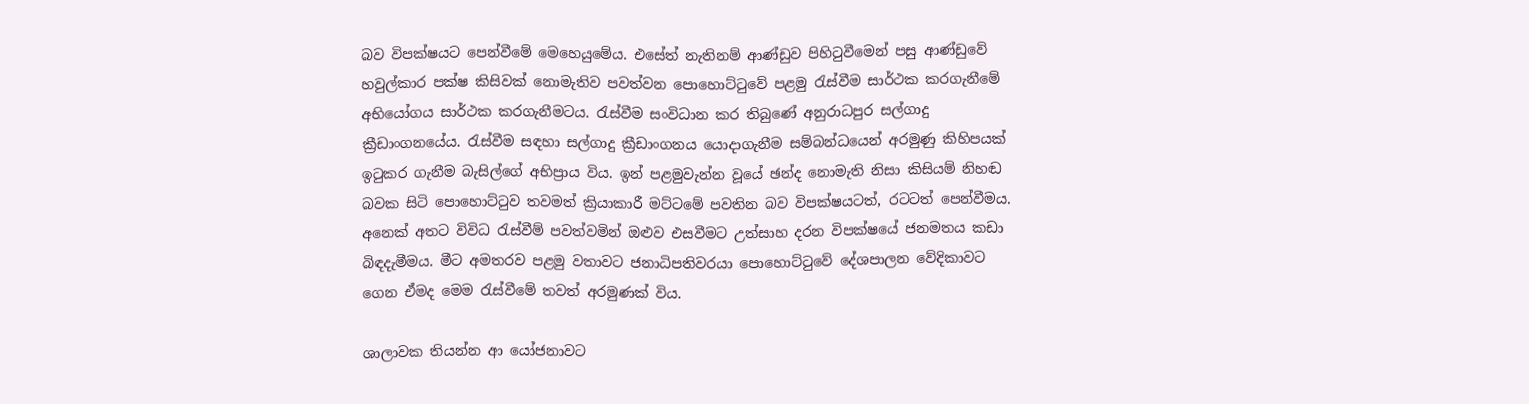බව විපක්ෂයට පෙන්වීමේ මෙහෙයුමේය. එසේත් නැතිනම් ආණ්ඩුව පිහිටුවීමෙන් පසු ආණ්ඩුවේ හවුල්කාර පක්ෂ කිසිවක් නොමැතිව පවත්වන පොහොට්ටුවේ පළමු රැස්වීම සාර්ථක කරගැනීමේ අභියෝගය සාර්ථක කරගැනීමටය. රැස්වීම සංවිධාන කර තිබුණේ අනුරාධපුර සල්ගාදු ක්‍රීඩාංගනයේය. රැස්වීම සඳහා සල්ගාදු ක්‍රීඩාංගනය යොදාගැනීම සම්බන්ධයෙන් අරමුණු කිහිපයක් ඉටුකර ගැනීම බැසිල්ගේ අභිප්‍රාය විය. ඉන් පළමුවැන්න වූයේ ඡන්ද නොමැති නිසා කිසියම් නිහඬ බවක සිටි පොහොට්ටුව තවමත් ක්‍රියාකාරී මට්ටමේ පවතින බව විපක්ෂයටත්, රටටත් පෙන්වීමය. අනෙක් අතට විවිධ රැස්වීම් පවත්වමින් ඔළුව එසවීමට උත්සාහ දරන විපක්ෂයේ ජනමතය කඩා බිඳදැමීමය. මීට අමතරව පළමු වතාවට ජනාධිපතිවරයා පොහොට්ටුවේ දේශපාලන වේදිකාවට ගෙන ඒමද මෙම රැස්වීමේ තවත් අරමුණක් විය.

ශාලාවක තියන්න ආ යෝජනාවට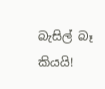බැසිල් බෑ කියයි!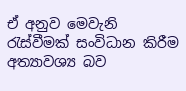ඒ අනුව මෙවැනි රැස්වීමක් සංවිධාන කිරීම අත්‍යාවශ්‍ය බව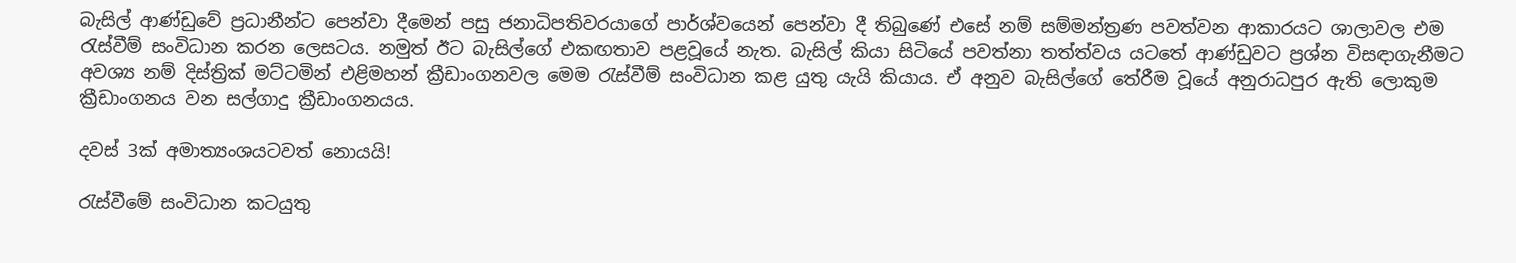බැසිල් ආණ්ඩුවේ ප්‍රධානීන්ට පෙන්වා දීමෙන් පසු ජනාධිපතිවරයාගේ පාර්ශ්වයෙන් පෙන්වා දී තිබුණේ එසේ නම් සම්මන්ත්‍රණ පවත්වන ආකාරයට ශාලාවල එම රැස්වීම් සංවිධාන කරන ලෙසටය. නමුත් ඊට බැසිල්ගේ එකඟතාව පළවූයේ නැත. බැසිල් කියා සිටියේ පවත්නා තත්ත්වය යටතේ ආණ්ඩුවට ප්‍රශ්න විසඳාගැනීමට අවශ්‍ය නම් දිස්ත්‍රික් මට්ටමින් එළිමහන් ක්‍රීඩාංගනවල මෙම රැස්වීම් සංවිධාන කළ යුතු යැයි කියාය. ඒ අනුව බැසිල්ගේ තේරීම වූයේ අනුරාධපුර ඇති ලොකුම ක්‍රීඩාංගනය වන සල්ගාදු ක්‍රීඩාංගනයය.

දවස් 3ක් අමාත්‍යංශයටවත් ‌නොයයි!

රැස්වීමේ සංවිධාන කටයුතු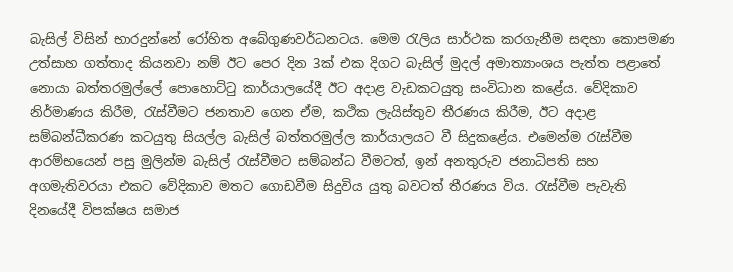බැසිල් විසින් භාරදුන්නේ රෝහිත අබේගුණවර්ධනටය. මෙම රැලිය සාර්ථක කරගැනීම සඳහා කොපමණ උත්සාහ ගත්තාද කියනවා නම් ඊට පෙර දින 3ක් එක දිගට බැසිල් මුදල් අමාත්‍යාංශය පැත්ත පළාතේ නොයා බත්තරමුල්ලේ පොහොට්ටු කාර්යාලයේදී ඊට අදාළ වැඩකටයුතු සංවිධාන කළේය. වේදිකාව නිර්මාණය කිරීම, රැස්වීමට ජනතාව ගෙන ඒම, කථික ලැයිස්තුව තීරණය කිරීම, ඊට අදාළ සම්බන්ධීකරණ කටයුතු සියල්ල බැසිල් බත්තරමුල්ල කාර්යාලයට වී සිදුකළේය. එමෙන්ම රැස්වීම ආරම්භයෙන් පසු මුලින්ම බැසිල් රැස්වීමට සම්බන්ධ වීමටත්, ඉන් අනතුරුව ජනාධිපති සහ අගමැතිවරයා එකට වේදිකාව මතට ගොඩවීම සිදුවිය යුතු බවටත් තීරණය විය. රැස්වීම පැවැති දිනයේදී විපක්ෂය සමාජ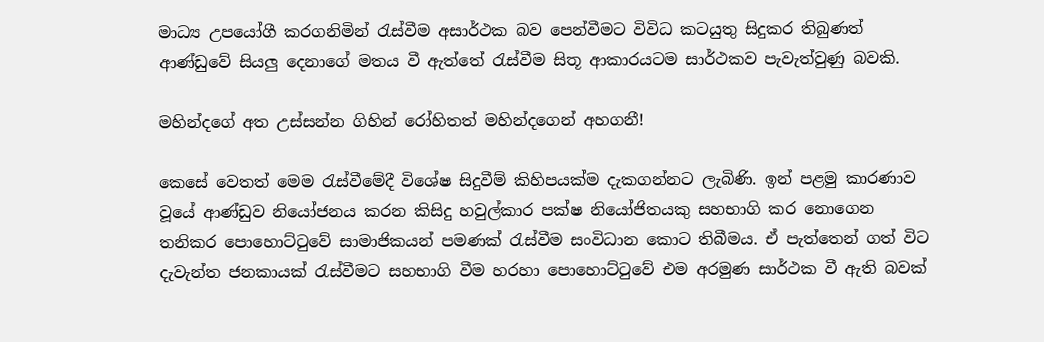මාධ්‍ය උපයෝගී කරගනිමින් රැස්වීම අසාර්ථක බව පෙන්වීමට විවිධ කටයුතු සිදුකර තිබුණත් ආණ්ඩුවේ සියලු දෙනාගේ මතය වී ඇත්තේ රැස්වීම සිතූ ආකාරයටම සාර්ථකව පැවැත්වුණු බවකි.

මහින්දගේ අත උස්සන්න ගිහින් රෝහිතත් මහින්දගෙන් අහගනී!

කෙසේ වෙතත් මෙම රැස්වීමේදී විශේෂ සිදුවීම් කිහිපයක්ම දැකගන්නට ලැබිණි. ඉන් පළමු කාරණාව වූයේ ආණ්ඩුව නියෝජනය කරන කිසිදු හවුල්කාර පක්ෂ නියෝජිතයකු සහභාගි කර නොගෙන තනිකර පොහොට්ටුවේ සාමාජිකයන් පමණක් රැස්වීම සංවිධාන කොට තිබීමය. ඒ පැත්තෙන් ගත් විට දැවැන්ත ජනකායක් රැස්වීමට සහභාගි වීම හරහා පොහොට්ටුවේ එම අරමුණ සාර්ථක වී ඇති බවක්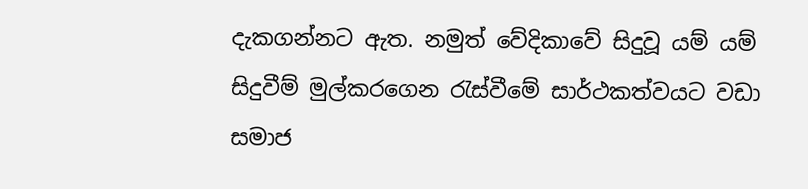දැකගන්නට ඇත. නමුත් වේදිකාවේ සිදුවූ යම් යම් සිදුවීම් මුල්කරගෙන රැස්වීමේ සාර්ථකත්වයට වඩා සමාජ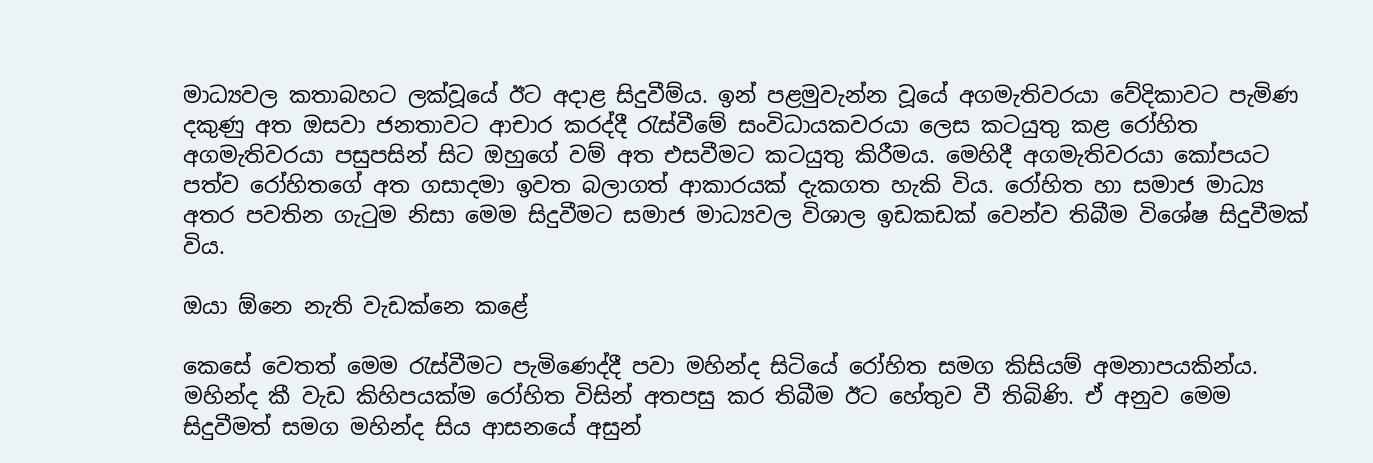මාධ්‍යවල කතාබහට ලක්වූයේ ඊට අදාළ සිදුවීම්ය. ඉන් පළමුවැන්න වූයේ අගමැතිවරයා වේදිකාවට පැමිණ දකුණු අත ඔසවා ජනතාවට ආචාර කරද්දී රැස්වීමේ සංවිධායකවරයා ලෙස කටයුතු කළ රෝහිත අගමැතිවරයා පසුපසින් සිට ඔහුගේ වම් අත එසවීමට කටයුතු කිරීමය. මෙහිදී අගමැතිවරයා කෝපයට පත්ව රෝහිතගේ අත ගසාදමා ඉවත බලාගත් ආකාරයක් දැකගත හැකි විය. රෝහිත හා සමාජ මාධ්‍ය අතර පවතින ගැටුම නිසා මෙම සිදුවීමට සමාජ මාධ්‍යවල විශාල ඉඩකඩක් වෙන්ව තිබීම විශේෂ සිදුවීමක් විය.

ඔයා ඕනෙ නැති වැඩක්නෙ කළේ

කෙසේ වෙතත් මෙම රැස්වීමට පැමිණෙද්දී පවා මහින්ද සිටියේ රෝහිත සමග කිසියම් අමනාපයකින්ය. මහින්ද කී වැඩ කිහිපයක්ම රෝහිත විසින් අතපසු කර තිබීම ඊට හේතුව වී තිබිණි. ඒ අනුව මෙම සිදුවීමත් සමග මහින්ද සිය ආසනයේ අසුන්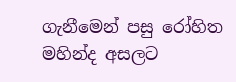ගැනීමෙන් පසු රෝහිත මහින්ද අසලට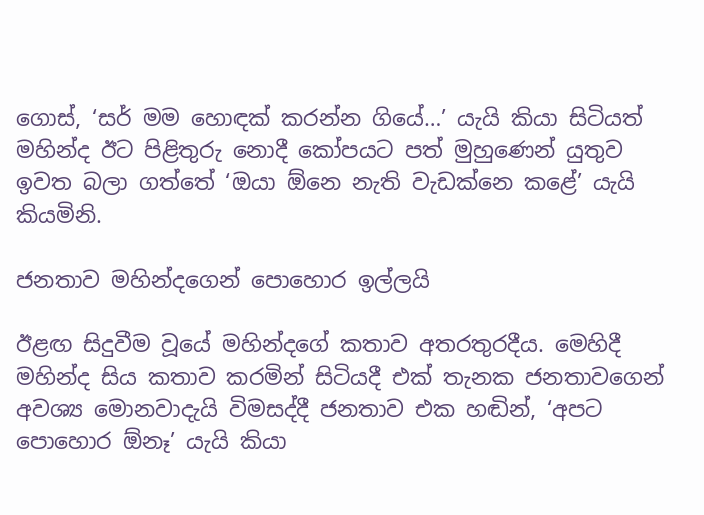ගොස්, ‘සර් මම හොඳක් කරන්න ගියේ…’ යැයි කියා සිටියත් මහින්ද ඊට පිළිතුරු නොදී කෝපයට පත් මුහුණෙන් යුතුව ඉවත බලා ගත්තේ ‘ඔයා ඕනෙ නැති වැඩක්නෙ කළේ’ යැයි කියමිනි.

ජනතාව මහින්දගෙන් පොහොර ඉල්ලයි

ඊළඟ සිදුවීම වූයේ මහින්දගේ කතාව අතරතුරදීය. මෙහිදී මහින්ද සිය කතාව කරමින් සිටියදී එක් තැනක ජනතාවගෙන් අවශ්‍ය මොනවාදැයි විමසද්දී ජනතාව එක හඬින්, ‘අපට පොහොර ඕනෑ’ යැයි කියා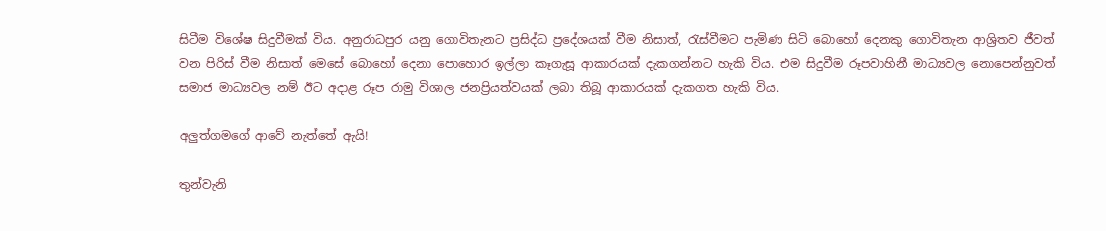සිටීම විශේෂ සිදුවීමක් විය. අනුරාධපුර යනු ගොවිතැනට ප්‍රසිද්ධ ප්‍රදේශයක් වීම නිසාත්, රැස්වීමට පැමිණ සිටි බොහෝ දෙනකු ගොවිතැන ආශ්‍රිතව ජීවත් වන පිරිස් වීම නිසාත් මෙසේ බොහෝ දෙනා පොහොර ඉල්ලා කෑගැසූ ආකාරයක් දැකගන්නට හැකි විය. එම සිදුවීම රූපවාහිනී මාධ්‍යවල නොපෙන්නුවත් සමාජ මාධ්‍යවල නම් ඊට අදාළ රූප රාමු විශාල ජනප්‍රියත්වයක් ලබා තිබූ ආකාරයක් දැකගත හැකි විය.

අලුත්ගමගේ ආවේ නැත්තේ ඇයි!

තුන්වැනි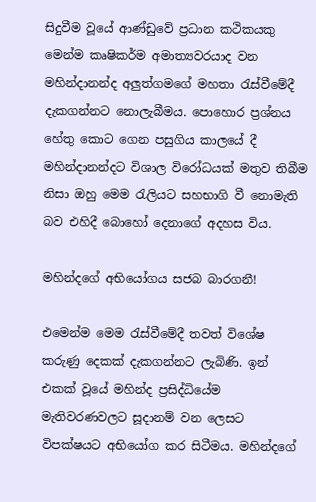සිදුවීම වූයේ ආණ්ඩුවේ ප්‍රධාන කථිකයකු මෙන්ම කෘෂිකර්ම අමාත්‍යවරයාද වන මහින්දානන්ද අලුත්ගමගේ මහතා රැස්වීමේදී දැකගන්නට නොලැබීමය. පොහොර ප්‍රශ්නය හේතු කොට ගෙන පසුගිය කාලයේ දී මහින්දානන්දට විශාල විරෝධයක් මතුව තිබීම නිසා ඔහු මෙම රැලියට සහභාගි වී නොමැති බව එහිදී බොහෝ දෙනාගේ අදහස විය.

මහින්දගේ අභියෝගය සජබ බාරගනී!

එමෙන්ම මෙම රැස්වීමේදී තවත් විශේෂ කරුණු දෙකක් දැකගන්නට ලැබිණි. ඉන් එකක් වූයේ මහින්ද ප්‍රසිද්ධියේම මැතිවරණවලට සූදානම් වන ලෙසට විපක්ෂයට අභියෝග කර සිටීමය. මහින්දගේ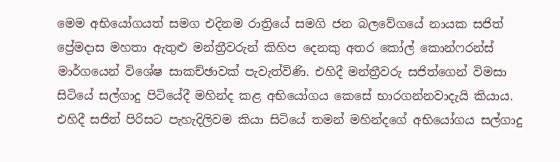මෙම අභියෝගයත් සමග එදිනම රාත්‍රියේ සමගි ජන බලවේගයේ නායක සජිත් ප්‍රේමදාස මහතා ඇතුළු මන්ත්‍රීවරුන් කිහිප දෙනකු අතර කෝල් කොන්ෆරන්ස් මාර්ගයෙන් විශේෂ සාකච්ඡාවක් පැවැත්විණි. එහිදී මන්ත්‍රීවරු සජිත්ගෙන් විමසා සිටියේ සල්ගාදු පිටියේදී මහින්ද කළ අභියෝගය කෙසේ භාරගන්නවාදැයි කියාය. එහිදී සජිත් පිරිසට පැහැදිලිවම කියා සිටියේ තමන් මහින්දගේ අභියෝගය සල්ගාදු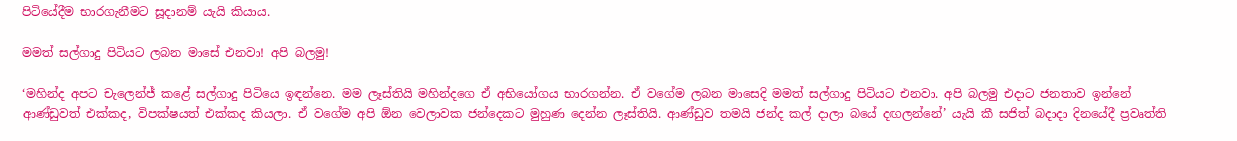පිටියේදීම භාරගැනීමට සූදානම් යැයි කියාය.

මමත් සල්ගාදු පිටියට ලබන මාසේ එනවා! අපි බලමු!

‘මහින්ද අපට චැලෙන්ජ් කළේ සල්ගාදු පිටියෙ ඉඳන්නෙ. මම ලෑස්තියි මහින්දගෙ ඒ අභියෝගය භාරගන්න. ඒ වගේම ලබන මාසෙදි මමත් සල්ගාදු පිටියට එනවා. අපි බලමු එදාට ජනතාව ඉන්නේ ආණ්ඩුවත් එක්කද, විපක්ෂයත් එක්කද කියලා. ඒ වගේම අපි ඕන වෙලාවක ජන්දෙකට මුහුණ දෙන්න ලෑස්තියි. ආණ්ඩුව තමයි ජන්ද කල් දාලා බයේ දඟලන්නේ’ යැයි කී සජිත් බදාදා දිනයේදී ප්‍රවෘත්ති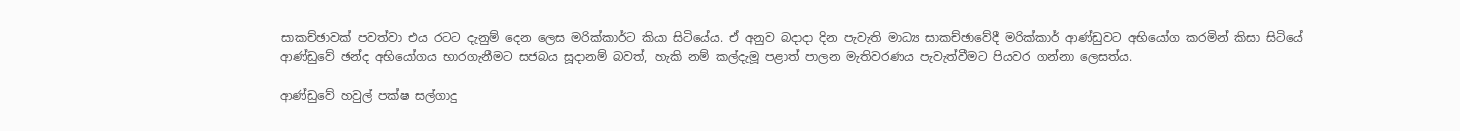සාකච්ඡාවක් පවත්වා එය රටට දැනුම් දෙන ලෙස මරික්කාර්ට කියා සිටියේය. ඒ අනුව බදාදා දින පැවැති මාධ්‍ය සාකච්ඡාවේදී මරික්කාර් ආණ්ඩුවට අභියෝග කරමින් කිසා සිටියේ ආණ්ඩුවේ ඡන්ද අභියෝගය භාරගැනීමට සජබය සූදානම් බවත්, හැකි නම් කල්දැමූ පළාත් පාලන මැතිවරණය පැවැත්වීමට පියවර ගන්නා ලෙසත්ය.

ආණ්ඩුවේ හවුල් පක්ෂ සල්ගාදු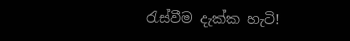රැස්වීම දැක්ක හැටි!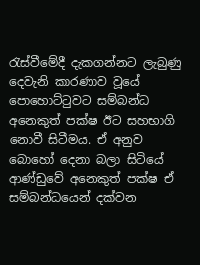රැස්වීමේදී දැකගන්නට ලැබුණු දෙවැනි කාරණාව වූයේ පොහොට්ටුවට සම්බන්ධ අනෙකුත් පක්ෂ ඊට සහභාගි නොවී සිටීමය. ඒ අනුව බොහෝ දෙනා බලා සිටියේ ආණ්ඩුවේ අනෙකුත් පක්ෂ ඒ සම්බන්ධයෙන් දක්වන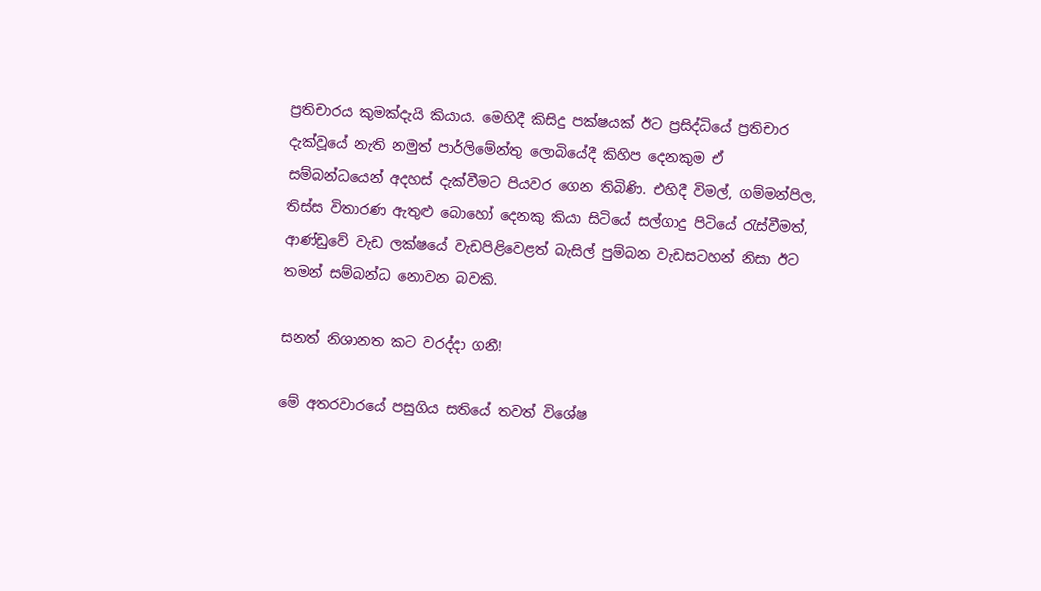ප්‍රතිචාරය කුමක්දැයි කියාය. මෙහිදී කිසිදු පක්ෂයක් ඊට ප්‍රසිද්ධියේ ප්‍රතිචාර දැක්වූයේ නැති නමුත් පාර්ලිමේන්තු ලොබියේදී කිහිප දෙනකුම ඒ සම්බන්ධයෙන් අදහස් දැක්වීමට පියවර ගෙන තිබිණි. එහිදී විමල්, ගම්මන්පිල, තිස්ස විතාරණ ඇතුළු බොහෝ දෙනකු කියා සිටියේ සල්ගාදු පිටියේ රැස්වීමත්, ආණ්ඩුවේ වැඩ ලක්ෂයේ වැඩපිළිවෙළත් බැසිල් පුම්බන වැඩසටහන් නිසා ඊට තමන් සම්බන්ධ නොවන බවකි.

සනත් නිශානත කට වරද්දා ගනී!

මේ අතරවාරයේ පසුගිය සතියේ තවත් විශේෂ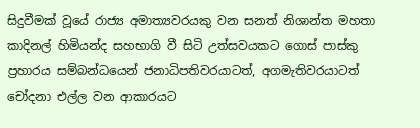සිදුවීමක් වූයේ රාජ්‍ය අමාත්‍යවරයකු වන සනත් නිශාන්ත මහතා කාදිනල් හිමියන්ද සහභාගි වී සිටි උත්සවයකට ගොස් පාස්කු ප්‍රහාරය සම්බන්ධයෙන් ජනාධිපතිවරයාටත්, අගමැතිවරයාටත් චෝදනා එල්ල වන ආකාරයට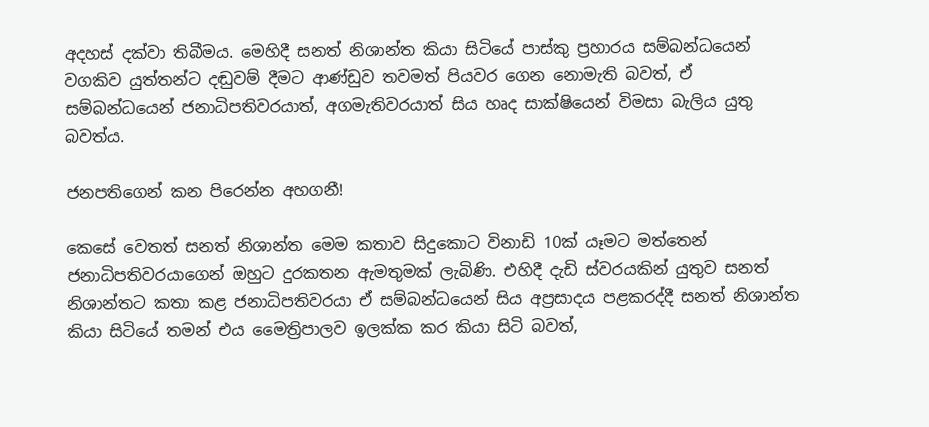අදහස් දක්වා තිබීමය. මෙහිදී සනත් නිශාන්ත කියා සිටියේ පාස්කු ප්‍රහාරය සම්බන්ධයෙන් වගකිව යුත්තන්ට දඬුවම් දීමට ආණ්ඩුව තවමත් පියවර ගෙන නොමැති බවත්, ඒ සම්බන්ධයෙන් ජනාධිපතිවරයාත්, අගමැතිවරයාත් සිය හෘද සාක්ෂියෙන් විමසා බැලිය යුතු බවත්ය.

ජනපතිගෙන් කන පිරෙන්න අහගනී!

කෙසේ වෙතත් සනත් නිශාන්ත මෙම කතාව සිදුකොට විනාඩි 10ක් යෑමට මත්තෙන් ජනාධිපතිවරයාගෙන් ඔහුට දුරකතන ඇමතුමක් ලැබිණි. එහිදී දැඩි ස්වරයකින් යුතුව සනත් නිශාන්තට කතා කළ ජනාධිපතිවරයා ඒ සම්බන්ධයෙන් සිය අප්‍රසාදය පළකරද්දී සනත් නිශාන්ත කියා සිටියේ තමන් එය මෛත්‍රිපාලව ඉලක්ක කර කියා සිටි බවත්,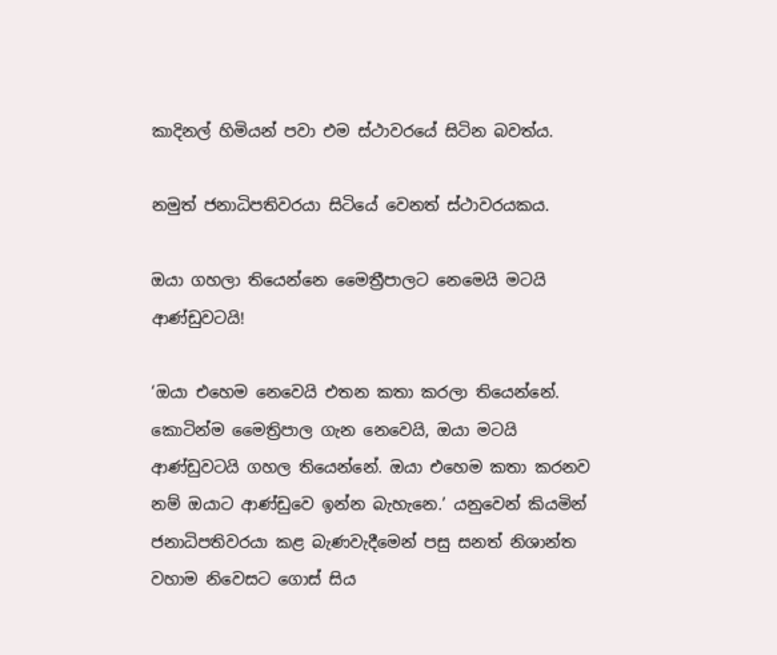කාදිනල් හිමියන් පවා එම ස්ථාවරයේ සිටින බවත්ය.

නමුත් ජනාධිපතිවරයා සිටියේ වෙනත් ස්ථාවරයකය.

ඔයා ගහලා තියෙන්නෙ ‌මෛත්‍රීපාලට නෙමෙයි මටයි ආණ්ඩුවටයි!

‘ඔයා එහෙම නෙවෙයි එතන කතා කරලා තියෙන්නේ. කොටින්ම මෛත්‍රිපාල ගැන නෙවෙයි, ඔයා මටයි ආණ්ඩුවටයි ගහල තියෙන්නේ. ඔයා එහෙම කතා කරනව නම් ඔයාට ආණ්ඩුවෙ ඉන්න බැහැනෙ.’ යනුවෙන් කියමින් ජනාධිපතිවරයා කළ බැණවැදීමෙන් පසු සනත් නිශාන්ත වහාම නිවෙසට ගොස් සිය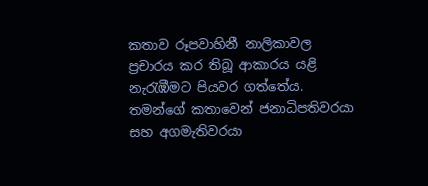කතාව රූපවාහිනී නාලිකාවල ප්‍රචාරය කර තිබූ ආකාරය යළි නැරැඹීමට පියවර ගත්තේය. තමන්ගේ කතාවෙන් ජනාධිපතිවරයා සහ අගමැතිවරයා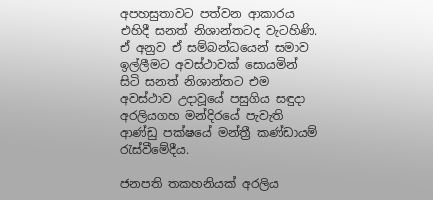අපහසුතාවට පත්වන ආකාරය එහිදී සනත් නිශාන්තටද වැටහිණි. ඒ අනුව ඒ සම්බන්ධයෙන් සමාව ඉල්ලීමට අවස්ථාවක් සොයමින් සිටි සනත් නිශාන්තට එම අවස්ථාව උදාවූයේ පසුගිය සඳුදා අරලියගහ මන්දිරයේ පැවැති ආණ්ඩු පක්ෂයේ මන්ත්‍රී කණ්ඩායම් රැස්වීමේදීය.

ජනපති තකහනියක් අරලිය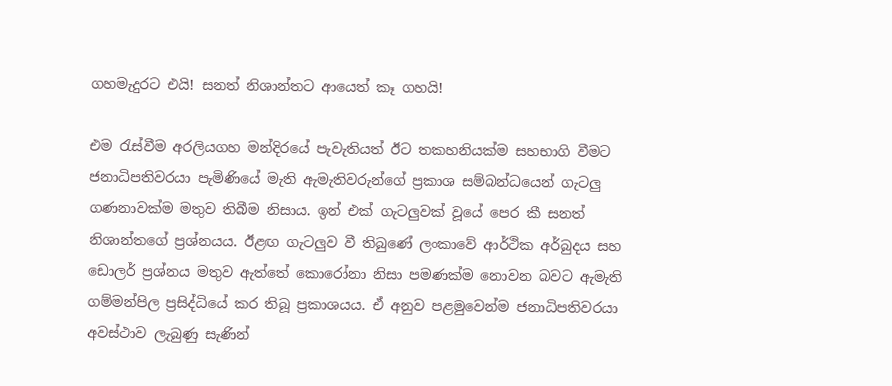ගහමැදුරට එයි! සනත් නිශාන්තට ආයෙත් කෑ ගහයි!

එම රැස්වීම අරලියගහ මන්දිරයේ පැවැතියත් ඊට තකහනියක්ම සහභාගි වීමට ජනාධිපතිවරයා පැමිණියේ මැති ඇමැතිවරුන්ගේ ප්‍රකාශ සම්බන්ධයෙන් ගැටලු ගණනාවක්ම මතුව තිබීම නිසාය. ඉන් එක් ගැටලුවක් වූයේ පෙර කී සනත් නිශාන්තගේ ප්‍රශ්නයය. ඊළඟ ගැටලුව වී තිබුණේ ලංකාවේ ආර්ථික අර්බුදය සහ ඩොලර් ප්‍රශ්නය මතුව ඇත්තේ කොරෝනා නිසා පමණක්ම නොවන බවට ඇමැති ගම්මන්පිල ප්‍රසිද්ධියේ කර තිබූ ප්‍රකාශයය. ඒ අනුව පළමුවෙන්ම ජනාධිපතිවරයා අවස්ථාව ලැබුණු සැණින්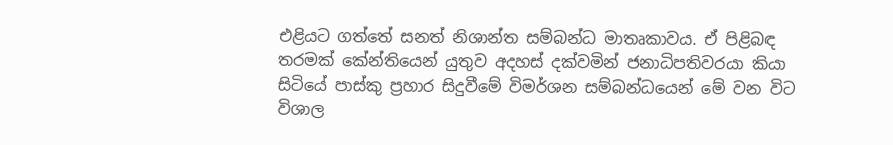එළියට ගත්තේ සනත් නිශාන්ත සම්බන්ධ මාතෘකාවය. ඒ පිළිබඳ තරමක් කේන්තියෙන් යුතුව අදහස් දක්වමින් ජනාධිපතිවරයා කියා සිටියේ පාස්කු ප්‍රහාර සිදුවීමේ විමර්ශන සම්බන්ධයෙන් මේ වන විට විශාල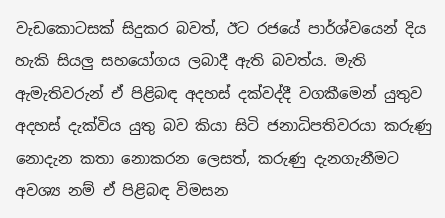වැඩකොටසක් සිදුකර බවත්, ඊට රජයේ පාර්ශ්වයෙන් දිය හැකි සියලු සහයෝගය ලබාදී ඇති බවත්ය. මැති ඇමැතිවරුන් ඒ පිළිබඳ අදහස් දක්වද්දී වගකීමෙන් යුතුව අදහස් දැක්විය යුතු බව කියා සිටි ජනාධිපතිවරයා කරුණු නොදැන කතා නොකරන ලෙසත්, කරුණු දැනගැනීමට අවශ්‍ය නම් ඒ පිළිබඳ විමසන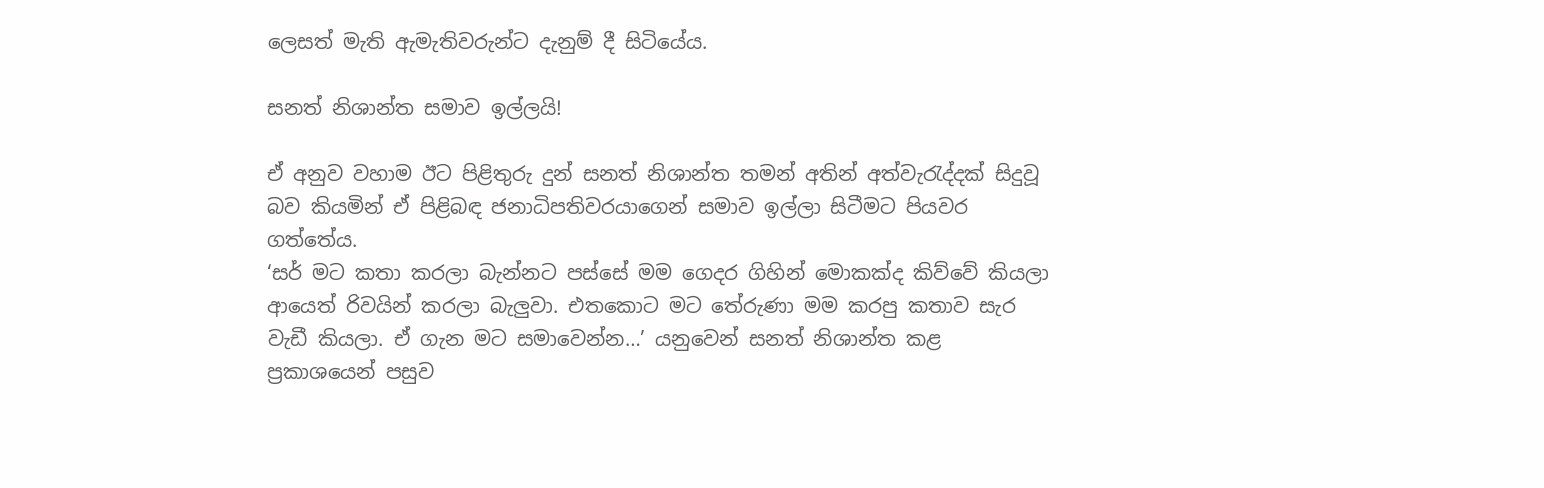ලෙසත් මැති ඇමැතිවරුන්ට දැනුම් දී සිටියේය.

සනත් නිශාන්ත සමාව ඉල්ලයි!

ඒ අනුව වහාම ඊට පිළිතුරු දුන් සනත් නිශාන්ත තමන් අතින් අත්වැරැද්දක් සිදුවූ බව කියමින් ඒ පිළිබඳ ජනාධිපතිවරයාගෙන් සමාව ඉල්ලා සිටීමට පියවර ගත්තේය.
‘සර් මට කතා කරලා බැන්නට පස්සේ මම ගෙදර ගිහින් මොකක්ද කිව්වේ කියලා ආයෙත් රිවයින් කරලා බැලුවා. එතකොට මට තේරුණා මම කරපු කතාව සැර වැඩී කියලා. ඒ ගැන මට සමාවෙන්න…’ යනුවෙන් සනත් නිශාන්ත කළ ප්‍රකාශයෙන් පසුව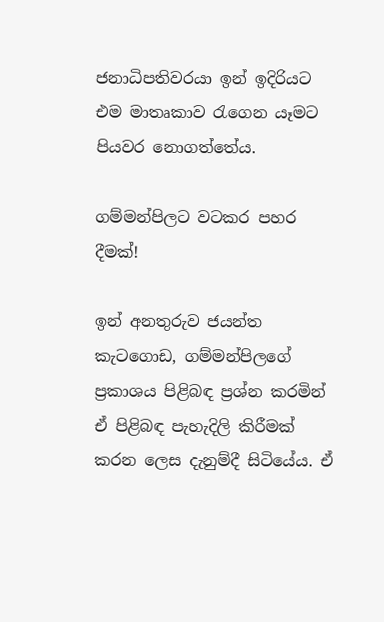ජනාධිපතිවරයා ඉන් ඉදිරියට එම මාතෘකාව රැගෙන යෑමට පියවර නොගත්තේය.

ගම්මන්පිලට වටකර පහර දීමක්!

ඉන් අනතුරුව ජයන්ත කැටගොඩ, ගම්මන්පිලගේ ප්‍රකාශය පිළිබඳ ප්‍රශ්න කරමින් ඒ පිළිබඳ පැහැදිලි කිරීමක් කරන ලෙස දැනුම්දී සිටියේය. ඒ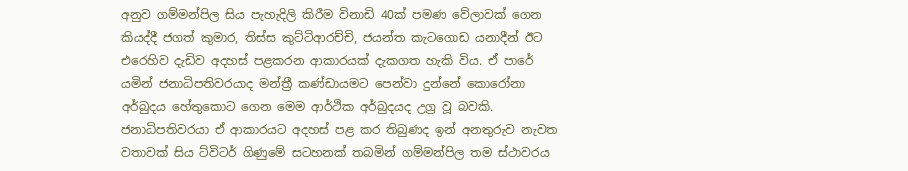අනුව ගම්මන්පිල සිය පැහැදිලි කිරීම විනාඩි 40ක් පමණ වේලාවක් ගෙන කියද්දී ජගත් කුමාර, තිස්ස කුට්ටිආරච්චි, ජයන්ත කැටගොඩ යනාදීන් ඊට එරෙහිව දැඩිව අදහස් පළකරන ආකාරයක් දැකගත හැකි විය. ඒ පාරේ යමින් ජනාධිපතිවරයාද මන්ත්‍රී කණ්ඩායමට පෙන්වා දුන්නේ කොරෝනා අර්බුදය හේතුකොට ගෙන මෙම ආර්ථික අර්බුදයද උග්‍ර වූ බවකි. ජනාධිපතිවරයා ඒ ආකාරයට අදහස් පළ කර තිබුණද ඉන් අනතුරුව නැවත වතාවක් සිය ට්විටර් ගිණුමේ සටහනක් තබමින් ගම්මන්පිල තම ස්ථාවරය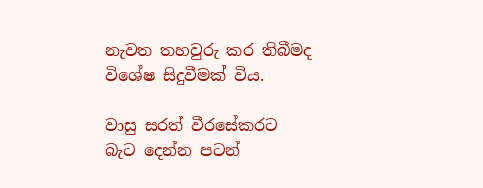නැවත තහවුරු කර තිබීමද විශේෂ සිදුවීමක් විය.

වාසු සරත් වීරසේකරට බැට දෙන්න පටන්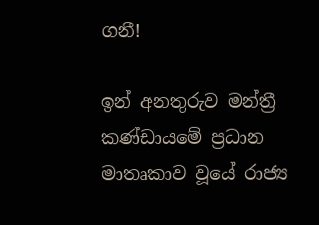ගනී!

ඉන් අනතුරුව මන්ත්‍රී කණ්ඩායමේ ප්‍රධාන මාතෘකාව වූයේ රාජ්‍ය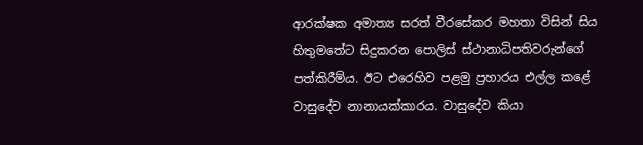ආරක්ෂක අමාත්‍ය සරත් වීරසේකර මහතා විසින් සිය හිතුමතේට සිදුකරන පොලිස් ස්ථානාධිපතිවරුන්ගේ පත්කිරීම්ය. ඊට එරෙහිව පළමු ප්‍රහාරය එල්ල කළේ වාසුදේව නානායක්කාරය. වාසුදේව කියා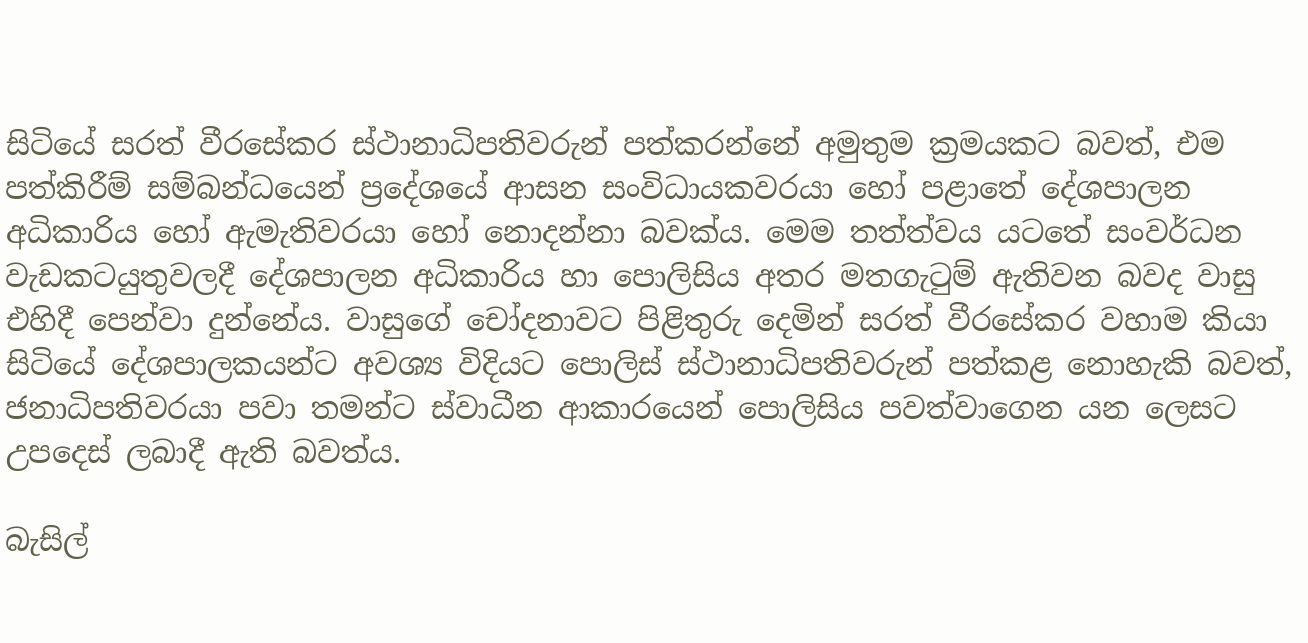සිටියේ සරත් වීරසේකර ස්ථානාධිපතිවරුන් පත්කරන්නේ අමුතුම ක්‍රමයකට බවත්, එම පත්කිරීම් සම්බන්ධයෙන් ප්‍රදේශයේ ආසන සංවිධායකවරයා හෝ පළාතේ දේශපාලන අධිකාරිය හෝ ඇමැතිවරයා හෝ නොදන්නා බවක්ය. මෙම තත්ත්වය යටතේ සංවර්ධන වැඩකටයුතුවලදී දේශපාලන අධිකාරිය හා පොලිසිය අතර මතගැටුම් ඇතිවන බවද වාසු එහිදී පෙන්වා දුන්නේය. වාසුගේ චෝදනාවට පිළිතුරු දෙමින් සරත් වීරසේකර වහාම කියා සිටියේ දේශපාලකයන්ට අවශ්‍ය විදියට පොලිස් ස්ථානාධිපතිවරුන් පත්කළ නොහැකි බවත්, ජනාධිපතිවරයා පවා තමන්ට ස්වාධීන ආකාරයෙන් පොලිසිය පවත්වාගෙන යන ලෙසට උපදෙස් ලබාදී ඇති බවත්ය.

බැසිල්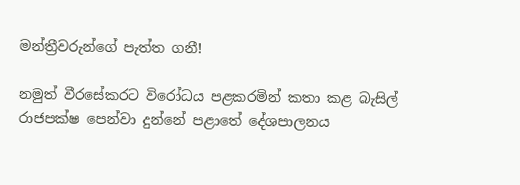මන්ත්‍රීවරුන්ගේ පැත්ත ගනී!

නමුත් වීරසේකරට විරෝධය පළකරමින් කතා කළ බැසිල් රාජපක්ෂ පෙන්වා දුන්නේ පළාතේ දේශපාලනය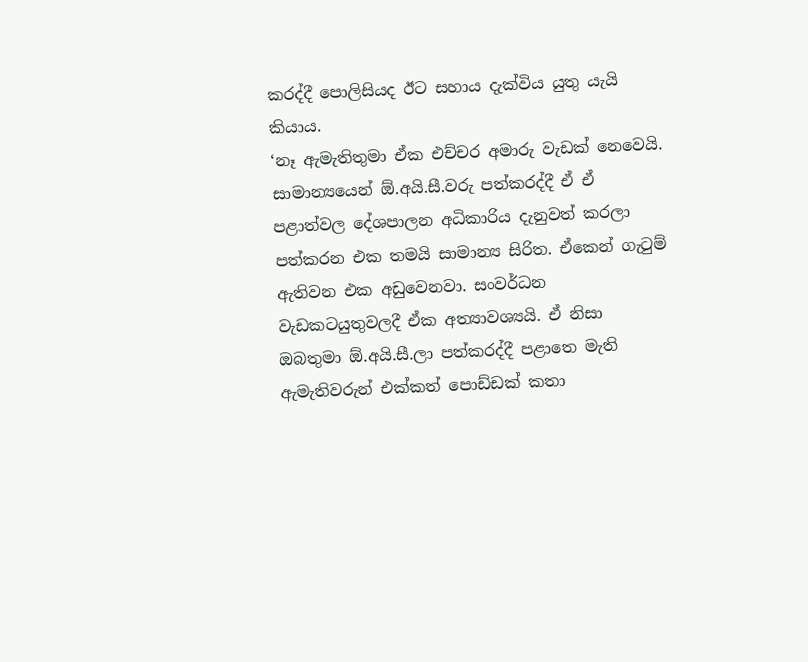කරද්දී පොලිසියද ඊට සහාය දැක්විය යුතු යැයි කියාය.
‘නෑ ඇමැතිතුමා ඒක එච්චර අමාරු වැඩක් නෙවෙයි. සාමාන්‍යයෙන් ඕ.අයි.සී.වරු පත්කරද්දී ඒ ඒ පළාත්වල දේශපාලන අධිකාරිය දැනුවත් කරලා පත්කරන එක තමයි සාමාන්‍ය සිරිත. ඒකෙන් ගැටුම් ඇතිවන එක අඩුවෙනවා. සංවර්ධන වැඩකටයුතුවලදී ඒක අත්‍යාවශ්‍යයි. ඒ නිසා ඔබතුමා ඕ.අයි.සී.ලා පත්කරද්දී පළාතෙ මැති ඇමැතිවරුන් එක්කත් පොඩ්ඩක් කතා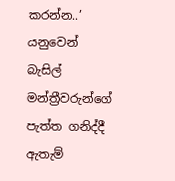කරන්න..’ යනුවෙන් බැසිල් මන්ත්‍රීවරුන්ගේ පැත්ත ගනිද්දී ඇතැම්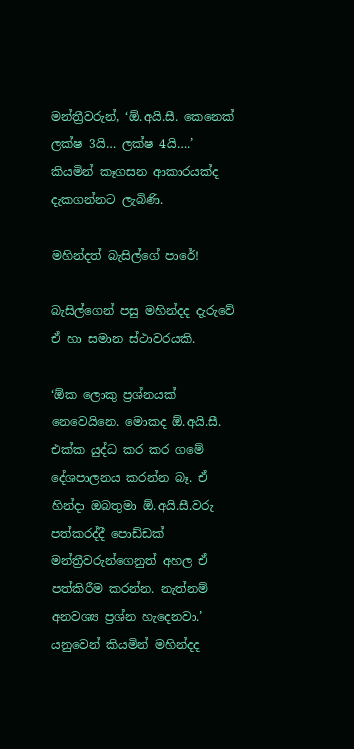මන්ත්‍රීවරුන්, ‘ඕ.අයි.සී. කෙනෙක් ලක්ෂ 3යි… ලක්ෂ 4යි….’ කියමින් කෑගසන ආකාරයක්ද දැකගන්නට ලැබිණි.

මහින්දත් බැසිල්ගේ පාරේ!

බැසිල්ගෙන් පසු මහින්දද දැරුවේ ඒ හා සමාන ස්ථාවරයකි.

‘ඕක ලොකු ප්‍රශ්නයක් නෙවෙයිනෙ. මොකද ඕ.අයි.සී. එක්ක යුද්ධ කර කර ගමේ දේශපාලනය කරන්න බෑ. ඒ හින්දා ඔබතුමා ඕ.අයි.සී.වරු පත්කරද්දී පොඩ්ඩක් මන්ත්‍රීවරුන්ගෙනුත් අහල ඒ පත්කිරීම කරන්න. නැත්නම් අනවශ්‍ය ප්‍රශ්න හැදෙනවා.’ යනුවෙන් කියමින් මහින්දද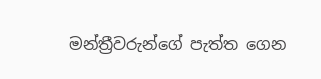මන්ත්‍රීවරුන්ගේ පැත්ත ගෙන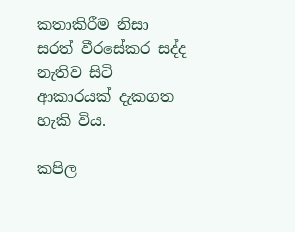කතාකිරීම නිසා සරත් වීරසේකර සද්ද නැතිව සිටි ආකාරයක් දැකගත හැකි විය.

කපිල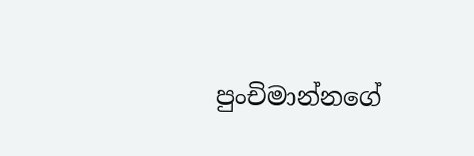පුංචිමාන්නගේ